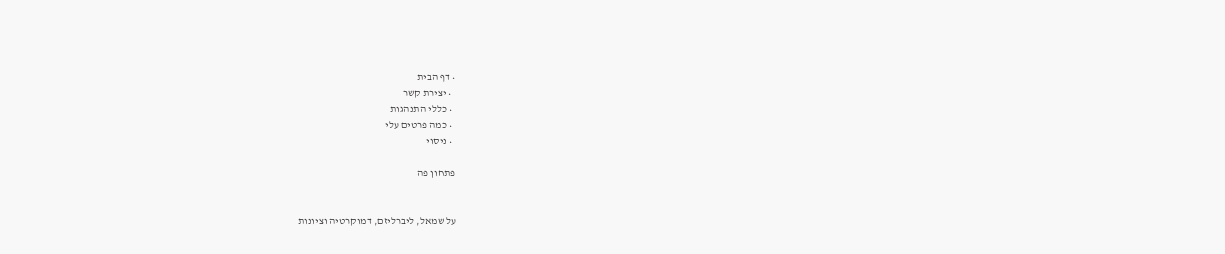• דף הבית
  • יצירת קשר
  • כללי התנהגות
  • כמה פרטים עלי
  • ניסוי

פתחון פה


על שמאל, ליברליזם, דמוקרטיה וציונות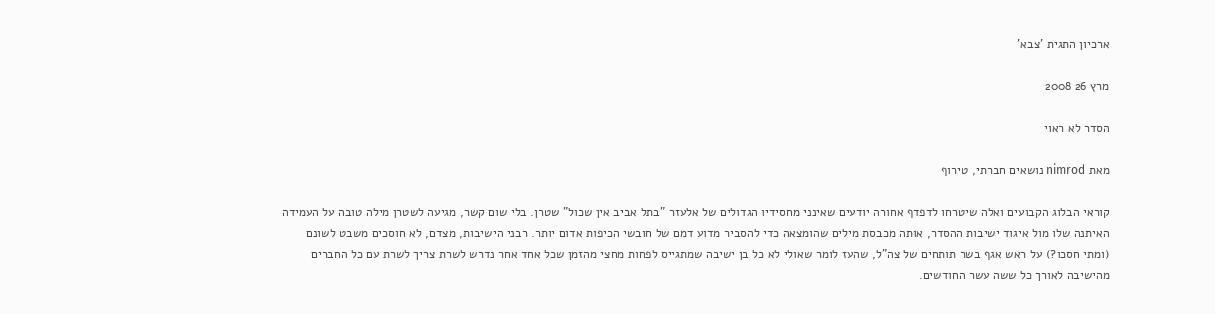ארכיון התגית 'צבא'

מרץ 26 2008

הסדר לא ראוי

מאת nimrod נושאים חברתי, טירוף

קוראי הבלוג הקבועים ואלה שיטרחו לדפדף אחורה יודעים שאינני מחסידיו הגדולים של אלעזר "בתל אביב אין שכול" שטרן. בלי שום קשר, מגיעה לשטרן מילה טובה על העמידה האיתנה שלו מול איגוד ישיבות ההסדר, אותה מכבסת מילים שהומצאה כדי להסביר מדוע דמם של חובשי הכיפות אדום יותר. רבני הישיבות, מצדם, לא חוסכים משבט לשונם (ומתי חסכו?) על ראש אגף בשר תותחים של צה"ל, שהעז לומר שאולי לא כל בן ישיבה שמתגייס לפחות מחצי מהזמן שכל אחד אחר נדרש לשרת צריך לשרת עם כל החברים מהישיבה לאורך כל ששה עשר החודשים.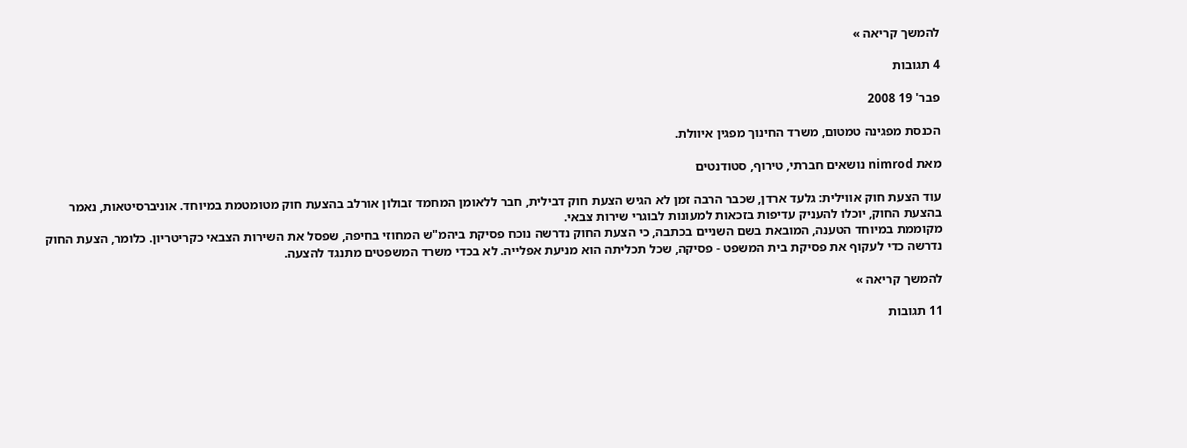להמשך קריאה »

4 תגובות

פבר' 19 2008

הכנסת מפגינה טמטום, משרד החינוך מפגין איוולת.

מאת nimrod נושאים חברתי, טירוף, סטודנטים

עוד הצעת חוק אווילית: גלעד ארדן, שכבר הרבה זמן לא הגיש הצעת חוק דבילית, חבר ללאומן המחמד זבולון אורלב בהצעת חוק מטומטמת במיוחד. אוניברסיטאות, נאמר בהצעת החוק, יוכלו להעניק עדיפות בזכאות למעונות לבוגרי שירות צבאי.
מקוממת במיוחד הטענה, המובאת בשם השניים בכתבה, כי הצעת החוק נדרשה נוכח פסיקת ביהמ"ש המחוזי בחיפה, שפסל את השירות הצבאי כקריטריון. כלומר, הצעת החוק נדרשה כדי לעקוף את פסיקת בית המשפט - פסיקה, שכל תכליתה הוא מניעת אפלייה. לא בכדי משרד המשפטים מתנגד להצעה.

להמשך קריאה »

11 תגובות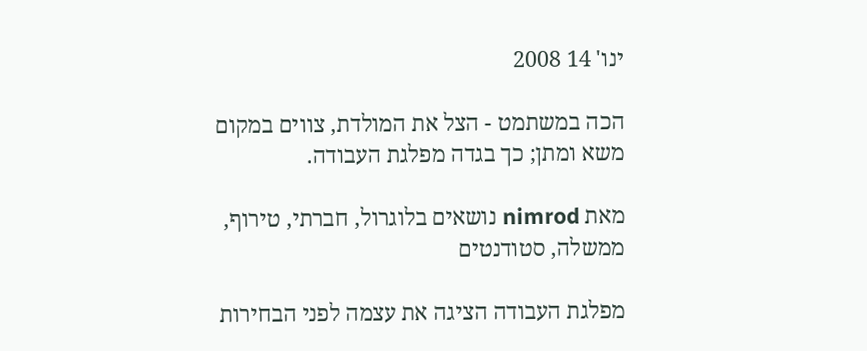ינו' 14 2008

הכה במשתמט - הצל את המולדת, צווים במקום משא ומתן; כך בגדה מפלגת העבודה.

מאת nimrod נושאים בלוגרול, חברתי, טירוף, ממשלה, סטודנטים

מפלגת העבודה הציגה את עצמה לפני הבחירות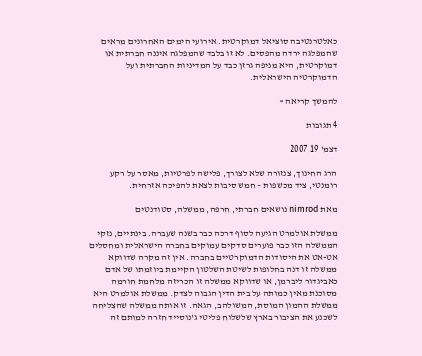כאלטרנטיבה סוציאל דמוקרטית. אירועי הימים האחרונים מראים שהמפלגה ירדה מהפסים. לא זו בלבד שהמפלגה איננה חברתית או דמוקרטית, היא מניפה גרזן כבד על המדיניות החברתית ועל הדמוקרטיה הישראלית.

להמשך קריאה »

4 תגובות

דצמ' 19 2007

הרג החינוך, צנזורה שלא לצורך, פלישה לפרטיות, מאסר על רקע רומנטי, ציד מכשפות – חמש סיבות לצאת להפיכה אזרחית.

מאת nimrod נושאים חברתי, חרפה, ממשלה, סטודנטים

ממשלת אולמרט הגיעה לסוף דרכה כבר בשנה שעברה. בינתיים, נזקי הממשלה הזו כבר פוערים סדקים עמוקים בחברה הישראלית ומחסלים אט-אט את היסודות הדמוקרטיים בחברה. אין זה מקרה שדווקא ממשלה זו דנה בחלופות לשיטת השלטון הקיימת ביוזמתו של אדם כאביגדור ליברמן, או שדווקא ממשלה זו הכריזה מלחמת חורמה מסוכנת מאין כמותה על בית הדין הגבוה לצדק. ממשלת אולמרט היא ממשלת ההמון המוסת, המשולהב, הגאה. זו אותה ממשלה שהצליחה לשכנע את הציבור בארץ שלשלוח פליטי ג'נוסייד חזרה למותם זה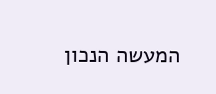המעשה הנכון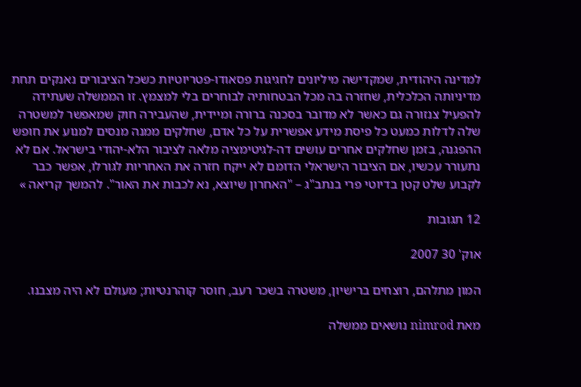למדינה היהודית, שמקדישה מיליונים לחגיגות פסאודו-פטריוטיות כשכל הציבורים נאנקים תחת מדיניותה הכלכלית, שחזרה בה מכל הבטחותיה לבוחרים בלי למצמץ. זו הממשלה שעתידה להפעיל צנזורה גם כאשר לא מדובר בסכנה ברורה ומיידית, שהעבירה חוק שמאפשר למשטרה שלה לדלות כמעט כל פיסת מידע אפשרית על כל אדם, שחלקים ממנה מנסים למנוע את חופש ההפגנה, בזמן שחלקים אחרים עושים דה-לגיטימציה מלאה לציבור הלא-יהודי בישראל. אם לא נתעורר עכשיו, אם הציבור הישראלי הדומם לא ייקח חזרה את האחריות לגורלו, אפשר כבר לקבוע שלט קטן בדיוטי פרי בנתב"ג – "האחרון שיוצא, נא לכבות את האור". להמשך קריאה »

12 תגובות

אוק' 30 2007

המון מתלהם, רוצחים ברישיון, משטרה בשכר רעב, חוסר קוהרנטיות; מעולם לא היה מצבנו.

מאת nimrod נושאים ממשלה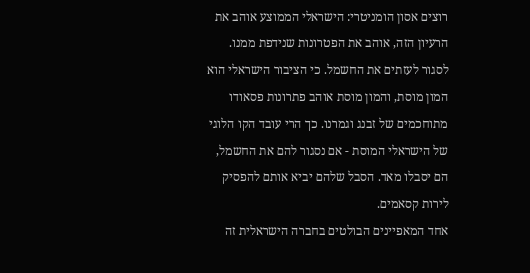רוצים אסון הומניטרי: הישראלי הממוצע אוהב את הרעיון הזה, אוהב את הפטרונות שנידפת ממנו. לסגור לעזתים את החשמל. כי הציבור הישראלי הוא המון מוסת, והמון מוסת אוהב פתרונות פסאודו מתוחכמים של זבנג וגמרנו. כך הרי עובד הקו הלוגי של הישראלי המוסת - אם נסגור להם את החשמל, הם יסבלו מאד. הסבל שלהם יביא אותם להפסיק לירות קסאמים.
אחד המאפיינים הבולטים בחברה הישראלית זה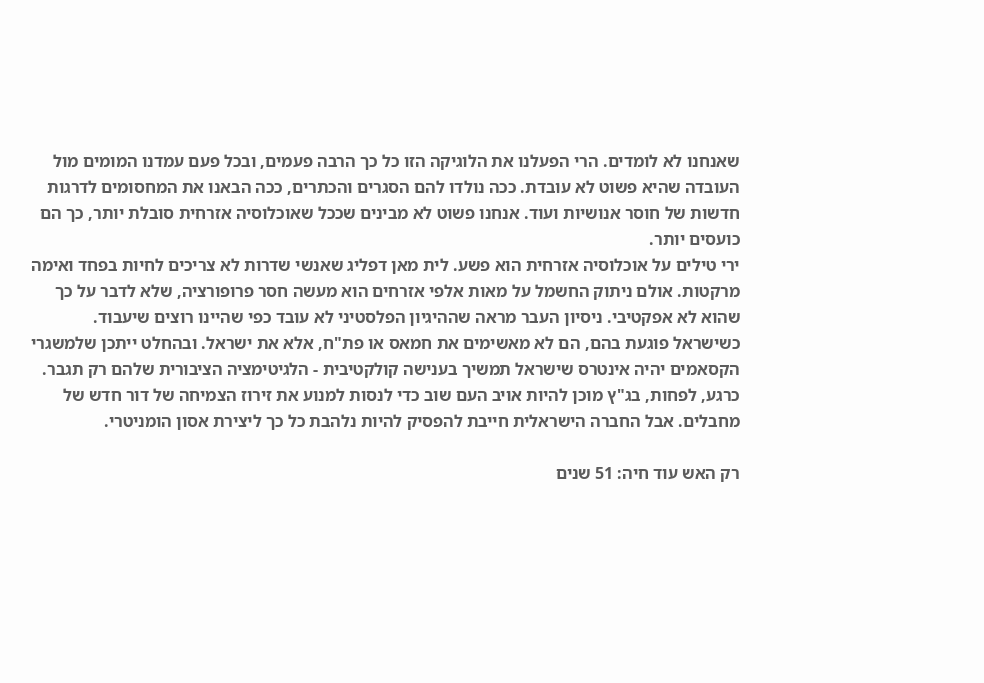שאנחנו לא לומדים. הרי הפעלנו את הלוגיקה הזו כל כך הרבה פעמים, ובכל פעם עמדנו המומים מול העובדה שהיא פשוט לא עובדת. ככה נולדו להם הסגרים והכתרים, ככה הבאנו את המחסומים לדרגות חדשות של חוסר אנושיות ועוד. אנחנו פשוט לא מבינים שככל שאוכלוסיה אזרחית סובלת יותר, כך הם כועסים יותר.
ירי טילים על אוכלוסיה אזרחית הוא פשע. לית מאן דפליג שאנשי שדרות לא צריכים לחיות בפחד ואימה מרקטות. אולם ניתוק החשמל על מאות אלפי אזרחים הוא מעשה חסר פרופורציה, שלא לדבר על כך שהוא לא אפקטיבי. ניסיון העבר מראה שההיגיון הפלסטיני לא עובד כפי שהיינו רוצים שיעבוד. כשישראל פוגעת בהם, הם לא מאשימים את חמאס או פת"ח, אלא את ישראל. ובהחלט ייתכן שלמשגרי הקסאמים יהיה אינטרס שישראל תמשיך בענישה קולקטיבית - הלגיטימציה הציבורית שלהם רק תגבר. כרגע, לפחות, בג"ץ מוכן להיות אויב העם שוב כדי לנסות למנוע את זירוז הצמיחה של דור חדש של מחבלים. אבל החברה הישראלית חייבת להפסיק להיות נלהבת כל כך ליצירת אסון הומניטרי.

רק האש עוד חיה: 51 שנים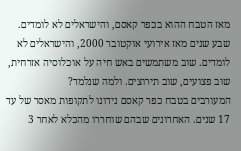מאז הטבח ההוא בכפר קאסם, והישראלים לא לומדים. שבע שנים מאז אירועי אוקטובר 2000, והישראלים לא לומדים. שוב משתמשים באש חיה על אוכלוסיה אזרחית, שוב פצועים, שוב תירוצים. ולמה שנלמד?
המעורבים בטבח כפר קאסם נידונו לתקופות מאסר של עד 17 שנים. האחרונים שבהם שוחררו מהכלא לאחר 3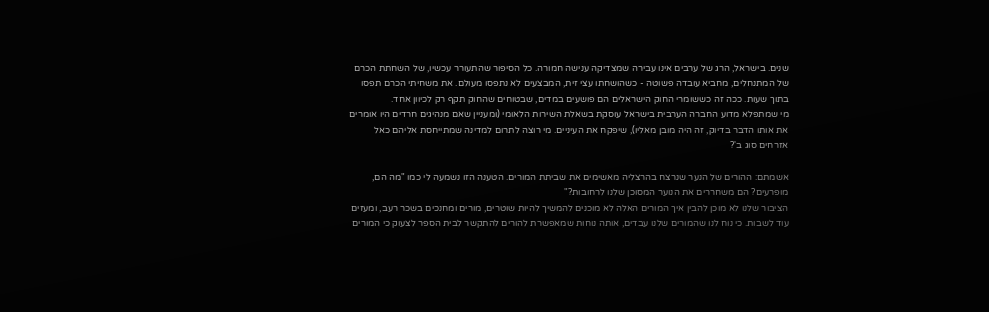שנים. בישראל, הרג של ערבים אינו עבירה שמצדיקה ענישה חמורה. כל הסיפור שהתעורר עכשיו, של השחתת הכרם של המתנחלים, מחביא עובדה פשוטה - כשהושחתו עצי זית, המבצעים לא נתפסו מעולם. את משחיתי הכרם תפסו בתוך שעות. ככה זה כששומרי החוק הישראלים הם פושעים במדים, שבטוחים שהחוק תקף רק לכיוון אחד.
מי שמתפלא מדוע החברה הערבית בישראל עוסקת בשאלת השירות הלאומי (ומעניין שאם מנהיגים חרדים היו אומרים את אותו הדבר בדיוק, זה היה מובן מאליו), שיפקח את העיניים. מי רוצה לתרום למדינה שמתייחסת אליהם כאל אזרחים סוג ב'?

אשמתם: ההורים של הנער שנרצח בהרצליה מאשימים את שביתת המורים. הטענה הזו נשמעה לי כמו "מה הם, מופרעים? הם משחררים את הנוער המסוכן שלנו לרחובות?"
הציבור שלנו לא מוכן להבין איך המורים האלה לא מוכנים להמשיך להיות שוטרים, מורים ומחנכים בשכר רעב, ומעזים עוד לשבות. כי נוח לנו שהמורים שלנו עבדים, אותה נוחות שמאפשרת להורים להתקשר לבית הספר לצעוק כי המורים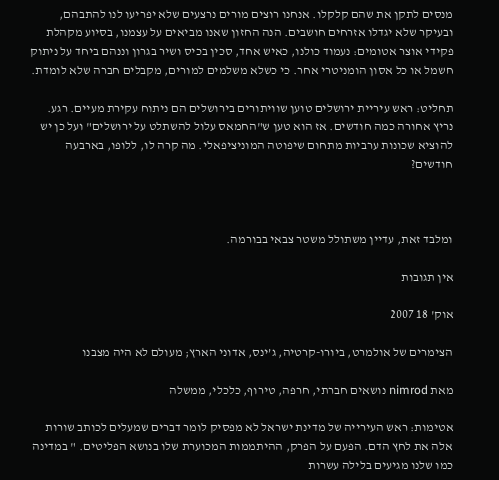מנסים לתקן את שהם קלקלו. אנחנו רוצים מורים נרצעים שלא יפריעו לנו להתבהם, ובעיקר שלא יגדלו אזרחים חושבים. הנה החזון שאנו מביאים על עצמנו, בסיוע מקהלת פקידי אוצר אטומים: נעמוד כולנו, כאיש אחד, סכין בכיס ושיר בגרון וננהם ביחד על ניתוק חשמל או כל אסון הומניטרי אחר. כי כשלא משלמים למורים, מקבלים חברה שלא לומדת.

תחליט: ראש עיריית ירושלים טוען שוויתורים בירושלים הם ניתוח עקירת מעיים. רגע. נריץ אחורה כמה חודשים. אז הוא טען ש"החמאס עלול להשתלט על ירושלים" ועל כן יש להוציא שכונות ערביות מתחום שיפוטה המוניציפאלי. מה קרה לו, ללופו, בארבעה חודשים?



ומלבד זאת, עדיין משתולל משטר צבאי בבורמה.

אין תגובות

אוק' 18 2007

הצימרים של אולמרט, ביורו-קרטיה, ג’ינס, אדוני הארץ; מעולם לא היה מצבנו

מאת nimrod נושאים חברתי, חרפה, טירוף, כלכלי, ממשלה

אטימות: ראש העירייה של מדינת ישראל לא מפסיק לומר דברים שמעלים לכותב שורות אלה את לחץ הדם. הפעם על הפרק, ההיתממות המכוערת שלו בנושא הפליטים. " במדינה כמו שלנו מגיעים בלילה עשרות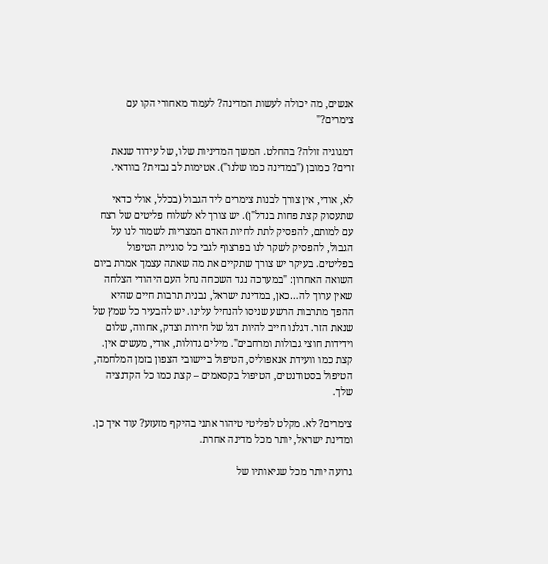אנשים, מה יכולה לעשות המדינה? לעמוד מאחורי הקו עם צימרים?"

דמגוגיה זולה? בהחלט. המשך המדיניות שלו, של עידוד שנאת זרים? כמובן ("במדינה כמו שלנו"). אטימות לב נבזית? בוודאי.

לא, אודי, אין צורך לבנות צימרים ליד הגבול (בכלל, אולי כדאי שתעסוק קצת פחות בנדל"ן). יש צורך לא לשלוח פליטים של רצח עם למותם, להפסיק לתת לחיות האדם המצריות לשמור לנו על הגבול, להפסיק לשקר לנו בפרצוף לגבי כל סוגיית הטיפול בפליטים. בעיקר יש צורך שתקיים את מה שאתה עצמך אמרת ביום השואה האחרון: "במערכה נגד השכחה נחל העם היהודי הצלחה שאין ערוך לה…כאן, במדינת ישראל, נבנית תרבות חיים שהיא ההפך מתרבות הרשע שניסו להנחיל עלינו. יש להבעיר כל שמץ של שנאת הזר. דגלנו חייב להיות דגל של חירות וצדק, אחווה, שלום וידידות חוצי גבולות ומרחבים". מילים גדולות, אודי, מעשים אין. קצת כמו וועידת אנאפוליס, הטיפול ביישובי הצפון בזמן המלחמה, הטיפול בסטודנטים, הטיפול בקסאמים – קצת כמו כל הקדנציה שלך.

צימרים? לא. מקלט לפליטי טיהור אתני בהיקף מזעזע? עוד איך כן. ומדינת ישראל, יותר מכל מדינה אחרת.

גרועה יותר מכל שגיאותיו של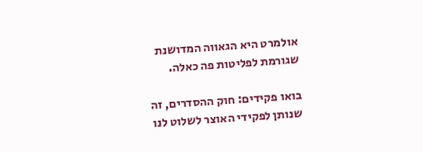אולמרט היא הגאווה המדושנת שגורמת לפליטות פה כאלה.

בואו פקידים: חוק ההסדרים, זה שנותן לפקידי האוצר לשלוט לנו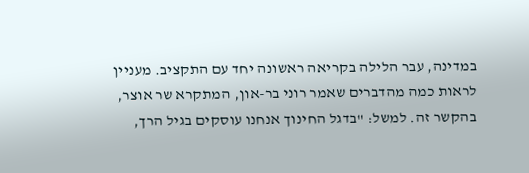במדינה, עבר הלילה בקריאה ראשונה יחד עם התקציב. מעניין לראות כמה מהדברים שאמר רוני בר-און, המתקרא שר אוצר, בהקשר זה. למשל: "בדגל החינוך אנחנו עוסקים בגיל הרך,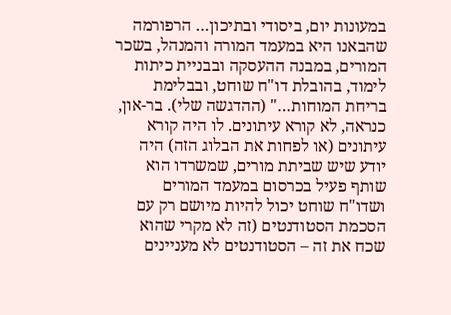במעונות יום, ביסודי ובתיכון… הרפורמה שהבאנו היא במעמד המורה והמנהל, בשכר המורים, במבנה ההעסקה ובבניית כיתות לימוד, בהובלת דו"ח שוחט, ובבלימת בריחת המוחות…" (ההדגשה שלי). בר-און, כנראה, לא קורא עיתונים. לו היה קורא עיתונים (או לפחות את הבלוג הזה) היה יודע שיש שביתת מורים, שמשרדו הוא שותף פעיל בכרסום במעמד המורים ושדו"ח שוחט יכול להיות מיושם רק עם הסכמת הסטודנטים (זה לא מקרי שהוא שכח את זה – הסטודנטים לא מעניינים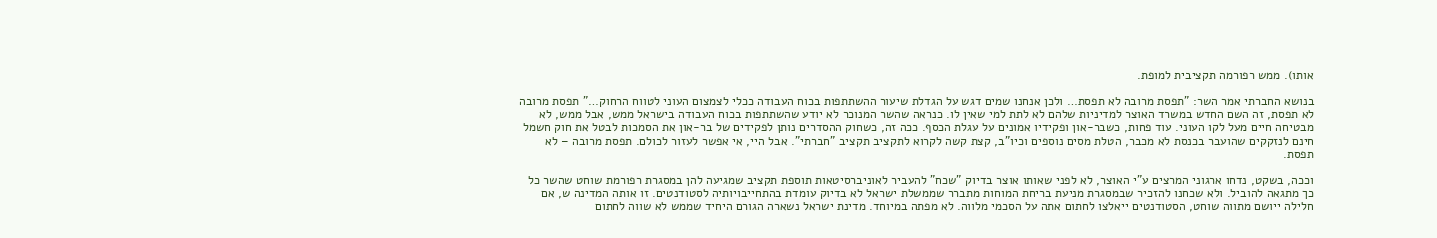אותו). ממש רפורמה תקציבית למופת.

בנושא החברתי אמר השר: "תפסת מרובה לא תפסת… ולכן אנחנו שמים דגש על הגדלת שיעור ההשתתפות בכוח העבודה ככלי לצמצום העוני לטווח הרחוק…" תפסת מרובה לא תפסת, זה השם החדש במשרד האוצר למדיניות שלהם לא לתת למי שאין לו. כנראה שהשר המנוכר לא יודע שהשתתפות בכוח העבודה בישראל ממש, אבל ממש, לא מבטיחה חיים מעל לקו העוני. עוד פחות, כשבר-און ופקידיו אמונים על עגלת הכסף. ככה זה, כשחוק ההסדרים נותן לפקידים של בר-און את הסמכות לבטל את חוק חשמל חינם לנזקקים שהועבר בכנסת לא מכבר, הטלת מסים נוספים וכיו"ב, קצת קשה לקרוא לתקציב תקציב "חברתי". אבל היי, אי אפשר לעזור לכולם. תפסת מרובה – לא תפסת.

וככה, בשקט, נדחו ארגוני המרצים ע"י האוצר, לא לפני שאותו אוצר בדיוק "שכח" להעביר לאוניברסיטאות תוספת תקציב שמגיעה להן במסגרת רפורמת שוחט שהשר כל כך מתגאה להוביל. ולא שכחנו להזכיר שבמסגרת מניעת בריחת המוחות מתברר שממשלת ישראל לא בדיוק עומדת בהתחייבויותיה לסטודנטים. זו אותה המדינה ש, אם חלילה ייושם מתווה שוחט, הסטודנטים ייאלצו לחתום אתה על הסכמי מלווה. לא מפתה במיוחד. מדינת ישראל נשארה הגורם היחיד שממש לא שווה לחתום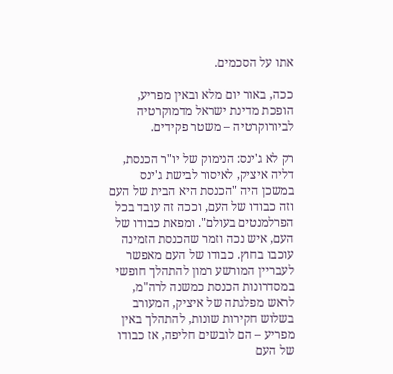אתו על הסכמים.

ככה, באור יום מלא ובאין מפריע, הופכת מדינת ישראל מדמוקרטיה לביורוקרטיה – משטר פקידים.

רק לא ג'ינס: הנימוק של יו"ר הכנסת, דליה איציק, לאיסור לבישת ג'ינס במשכן היה "הכנסת היא הבית של העם וזה כבודו של העם, וככה זה עובד בכל הפרלמנטים בעולם". ומפאת כבודו של העם, איש נכה וזמר שהכנסת הזמינה עוכבו בחוץ. כבודו של העם מאפשר לעבריין המורשע רמון להתהלך חופשי במסדרונות הכנסת כמשנה לרה"מ, לראש מפלגתה של איציק, המעורב בשלוש חקירות שונות, להתהלך באין מפריע – הם לובשים חליפה, אז כבודו של העם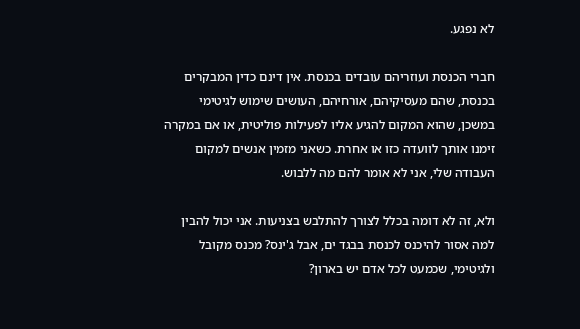לא נפגע.

חברי הכנסת ועוזריהם עובדים בכנסת. אין דינם כדין המבקרים בכנסת, שהם מעסיקיהם, אורחיהם, העושים שימוש לגיטימי במשכן, שהוא המקום להגיע אליו לפעילות פוליטית, או אם במקרה זימנו אותך לוועדה כזו או אחרת. כשאני מזמין אנשים למקום העבודה שלי, אני לא אומר להם מה ללבוש.

ולא, זה לא דומה בכלל לצורך להתלבש בצניעות. אני יכול להבין למה אסור להיכנס לכנסת בבגד ים, אבל ג'ינס? מכנס מקובל ולגיטימי, שכמעט לכל אדם יש בארון?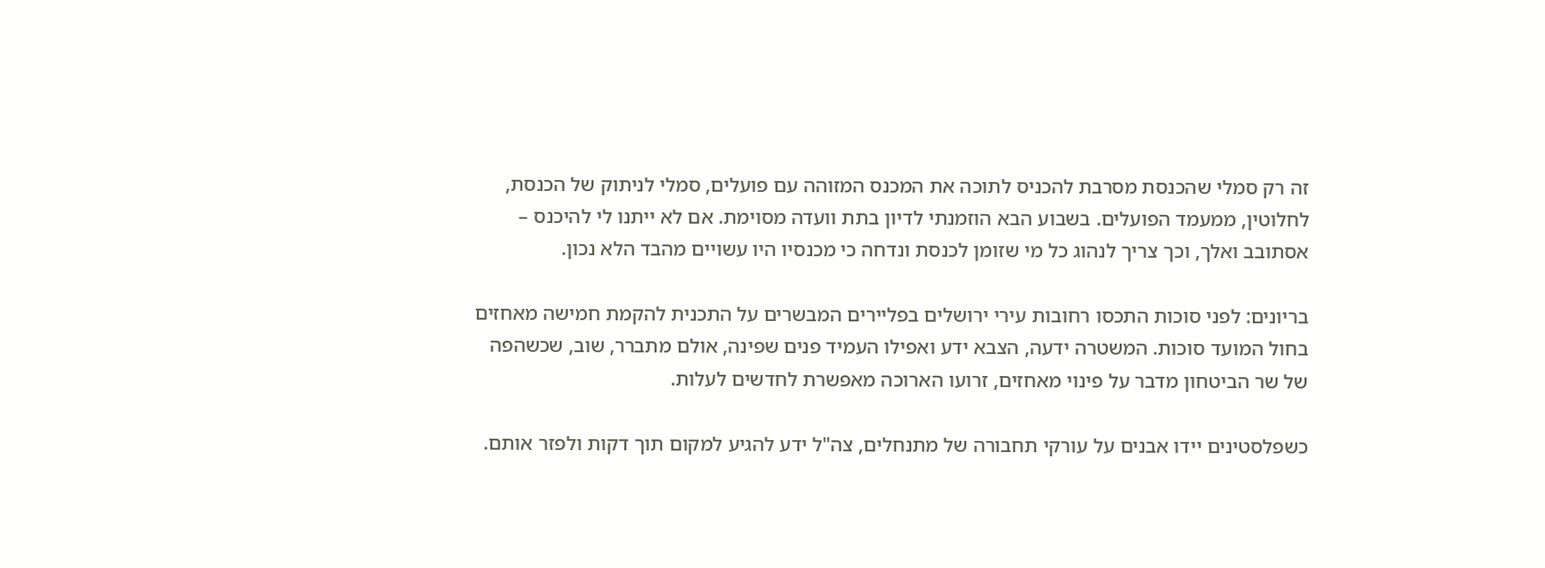זה רק סמלי שהכנסת מסרבת להכניס לתוכה את המכנס המזוהה עם פועלים, סמלי לניתוק של הכנסת, לחלוטין, ממעמד הפועלים. בשבוע הבא הוזמנתי לדיון בתת וועדה מסוימת. אם לא ייתנו לי להיכנס – אסתובב ואלך, וכך צריך לנהוג כל מי שזומן לכנסת ונדחה כי מכנסיו היו עשויים מהבד הלא נכון.

בריונים: לפני סוכות התכסו רחובות עירי ירושלים בפליירים המבשרים על התכנית להקמת חמישה מאחזים בחול המועד סוכות. המשטרה ידעה, הצבא ידע ואפילו העמיד פנים שפינה, אולם מתברר, שוב, שכשהפה של שר הביטחון מדבר על פינוי מאחזים, זרועו הארוכה מאפשרת לחדשים לעלות.

כשפלסטינים יידו אבנים על עורקי תחבורה של מתנחלים, צה"ל ידע להגיע למקום תוך דקות ולפזר אותם.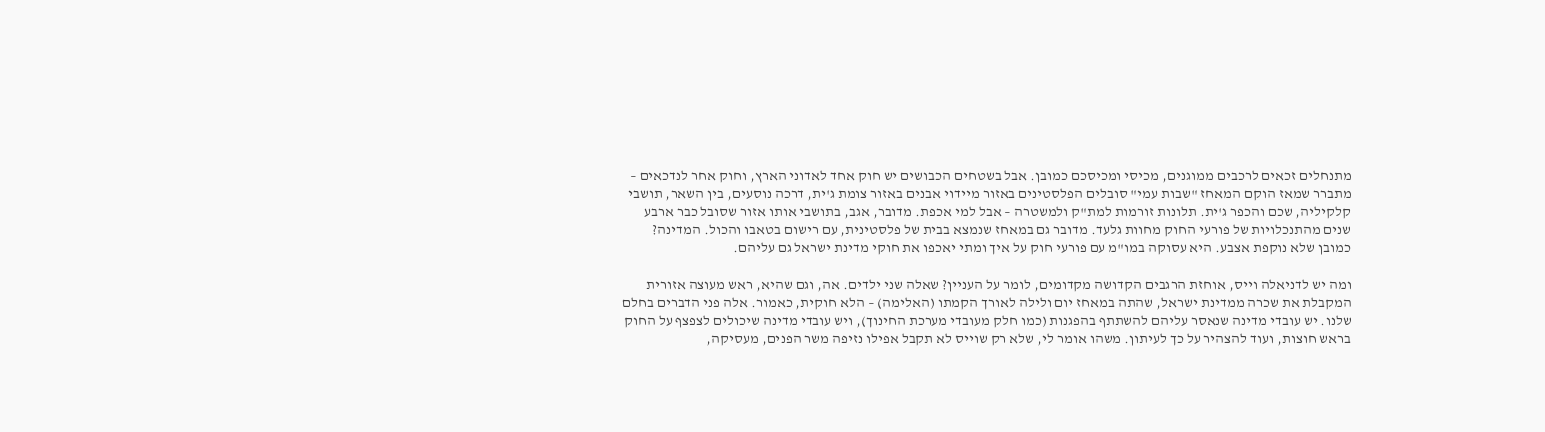מתנחלים זכאים לרכבים ממוגנים, מכיסי ומכיסכם כמובן. אבל בשטחים הכבושים יש חוק אחד לאדוני הארץ, וחוק אחר לנדכאים – מתברר שמאז הוקם המאחז "שבות עמי" סובלים הפלסטינים באזור מיידוי אבנים באזור צומת ג'ית, דרכה נוסעים, בין השאר, תושבי קלקיליה, שכם והכפר ג'ית. תלונות זורמות למת"ק ולמשטרה – אבל למי אכפת. מדובר, אגב, בתושבי אותו אזור שסובל כבר ארבע שנים מהתנכלויות של פורעי החוק מחוות גלעד. מדובר גם במאחז שנמצא בבית של פלסטינית, עם רישום בטאבו והכול. המדינה? כמובן שלא נוקפת אצבע. היא עסוקה במו"מ עם פורעי חוק על איך ומתי יאכפו את חוקי מדינת ישראל גם עליהם.

ומה יש לדניאלה וייס, אוחזת הרגבים הקדושה מקדומים, לומר על העניין? שאלה שני ילדים. אה, וגם שהיא, ראש מעוצה אזורית המקבלת את שכרה ממדינת ישראל, שהתה במאחז יום ולילה לאורך הקמתו (האלימה) – הלא חוקית, כאמור. אלה פני הדברים בחלם שלנו. יש עובדי מדינה שנאסר עליהם להשתתף בהפגנות (כמו חלק מעובדי מערכת החינוך), ויש עובדי מדינה שיכולים לצפצף על החוק בראש חוצות, ועוד להצהיר על כך לעיתון. משהו אומר לי, שלא רק שוייס לא תקבל אפילו נזיפה משר הפנים, מעסיקה,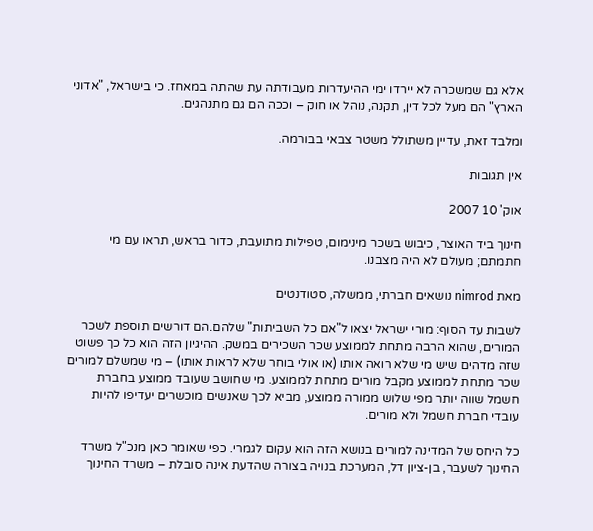אלא גם שמשכרה לא יירדו ימי ההיעדרות מעבודתה עת שהתה במאחז. כי בישראל, "אדוני הארץ" הם מעל לכל דין, תקנה, נוהל או חוק – וככה הם גם מתנהגים.

ומלבד זאת, עדיין משתולל משטר צבאי בבורמה.

אין תגובות

אוק' 10 2007

חינוך ביד האוצר, כיבוש בשכר מינימום, טפילות מתועבת, כדור בראש, תראו עם מי חתמתם; מעולם לא היה מצבנו.

מאת nimrod נושאים חברתי, ממשלה, סטודנטים

לשבות עד הסוף: מורי ישראל יצאו ל"אם כל השביתות" שלהם.הם דורשים תוספת לשכר המורים, שהוא הרבה מתחת לממוצע שכר השכירים במשק. ההיגיון הזה הוא כל כך פשוט שזה מדהים שיש מי שלא רואה אותו (או אולי בוחר שלא לראות אותו) – מי שמשלם למורים שכר מתחת לממוצע מקבל מורים מתחת לממוצע. מי שחושב שעובד ממוצע בחברת חשמל שווה יותר מפי שלוש ממורה ממוצע, מביא לכך שאנשים מוכשרים יעדיפו להיות עובדי חברת חשמל ולא מורים.

כל היחס של המדינה למורים בנושא הזה הוא עקום לגמרי. כפי שאומר כאן מנכ"ל משרד החינוך לשעבר, בן-ציון דל, המערכת בנויה בצורה שהדעת אינה סובלת – משרד החינוך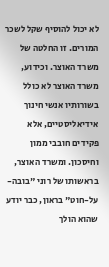לא יכול להוסיף שקל לשכר המורים. זו החלטה של משרד האוצר. וכידוע, משרד האוצר לא כולל בשורותיו אנשי חינוך אידיאליסטיים, אלא פקידים חובבי ממון וחיסכון. ומשרד האוצר, בראשותו של רוני "בובה-על-חוט" בראון, כבר יודע שהוא הולך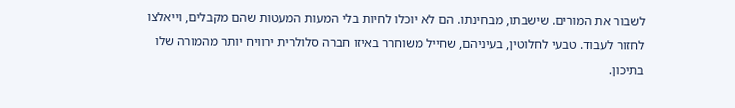לשבור את המורים. שישבתו, מבחינתו. הם לא יוכלו לחיות בלי המעות המעטות שהם מקבלים, וייאלצו לחזור לעבוד. טבעי לחלוטין, בעיניהם, שחייל משוחרר באיזו חברה סלולרית ירוויח יותר מהמורה שלו בתיכון.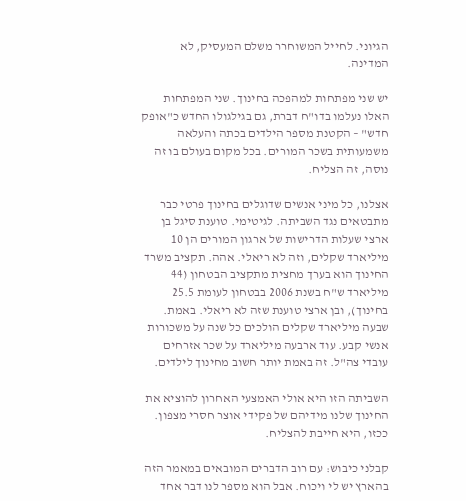הגיוני. לחייל המשוחרר משלם המעסיק, לא המדינה.

יש שני מפתחות למהפכה בחינוך. שני המפתחות האלו נעלמו בדו"ח דברת, גם בגילגולו החדש כ"אופק חדש" – הקטנת מספר הילדים בכתה והעלאה משמעותית בשכר המורים. בכל מקום בעולם בו זה נוסה, זה הצליח.

אצלנו, כל מיני אנשים שדוגלים בחינוך פרטי כבר מתבטאים נגד השביתה. לגיטימי. טוענת סיגל בן ארצי שעלות הדרישות של ארגון המורים הן 10 מיליארד שקלים, וזה לא ריאלי. אהה. תקציב משרד החינוך הוא בערך מחצית מתקציב הבטחון (44 מיליארד ש"ח בשנת 2006 בבטחון לעומת 25.5 בחינוך), ובן ארצי טוענת שזה לא ריאלי. באמת. שבעה מיליארד שקלים הולכים כל שנה על משכורות אנשי קבע. עוד ארבעה מיליארד על שכר אזרחים עובדי צה"ל. זה באמת יותר חשוב מחינוך לילדים.

השביתה הזו היא אולי האמצעי האחרון להוציא את החינוך שלנו מידיהם של פקידי אוצר חסרי מצפון. ככזו, היא חייבת להצליח.

קבלני כיבוש: עם רוב הדברים המובאים במאמר הזה בהארץ יש לי ויכוח. אבל הוא מספר לנו דבר אחד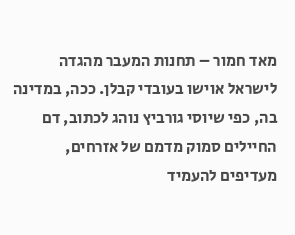מאד חמור – תחנות המעבר מהגדה לישראל אוישו בעובדי קבלן. ככה, במדינה בה, כפי שיוסי גורביץ נוהג לכתוב, דם החיילים סמוק מדמם של אזרחים, מעדיפים להעמיד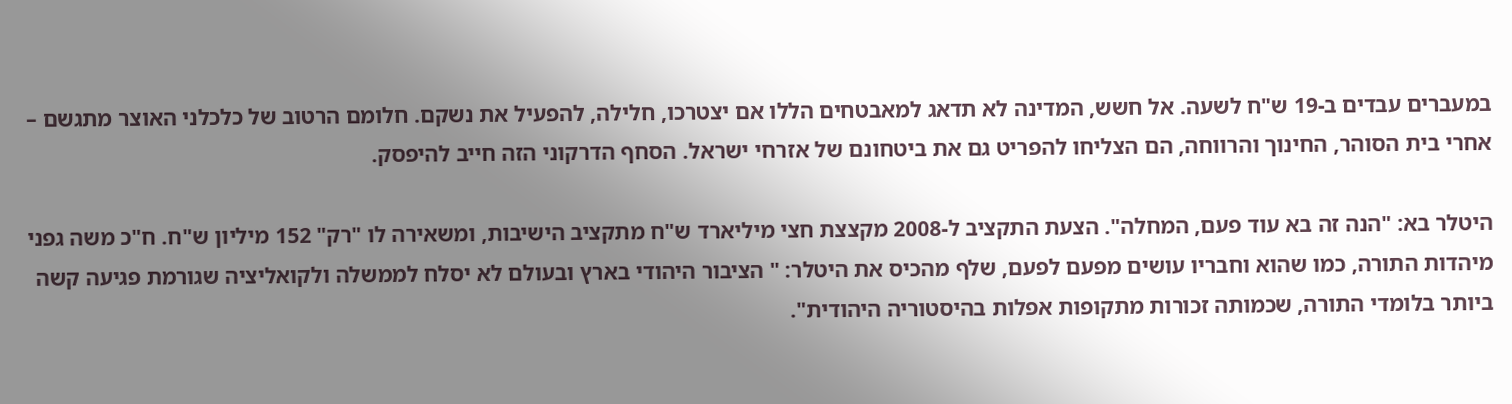במעברים עבדים ב-19 ש"ח לשעה. אל חשש, המדינה לא תדאג למאבטחים הללו אם יצטרכו, חלילה, להפעיל את נשקם. חלומם הרטוב של כלכלני האוצר מתגשם – אחרי בית הסוהר, החינוך והרווחה, הם הצליחו להפריט גם את ביטחונם של אזרחי ישראל. הסחף הדרקוני הזה חייב להיפסק.

היטלר בא: "הנה זה בא עוד פעם, המחלה". הצעת התקציב ל-2008 מקצצת חצי מיליארד ש"ח מתקציב הישיבות, ומשאירה לו "רק" 152 מיליון ש"ח. ח"כ משה גפני מיהדות התורה, כמו שהוא וחבריו עושים מפעם לפעם, שלף מהכיס את היטלר: " הציבור היהודי בארץ ובעולם לא יסלח לממשלה ולקואליציה שגורמת פגיעה קשה ביותר בלומדי התורה, שכמותה זכורות מתקופות אפלות בהיסטוריה היהודית".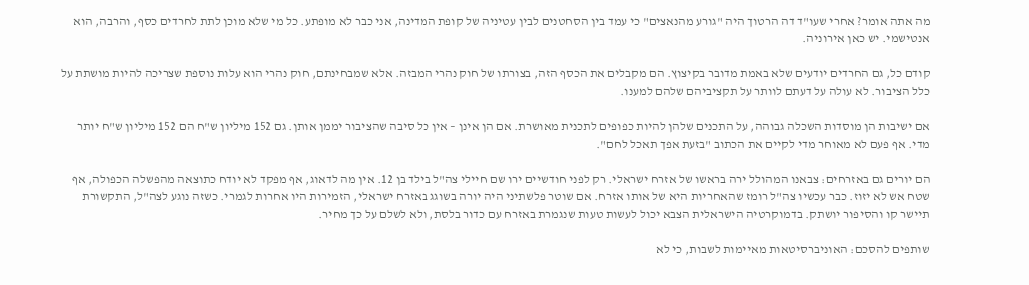מה אתה אומר? אחרי שעו"ד דה הרטוך היה "גורע מהנאצים" כי עמד בין הסחטנים לבין עטיניה של קופת המדינה, אני כבר לא מופתע. כל מי שלא מוכן לתת לחרדים כסף, והרבה, הוא אנטישמי. יש כאן אירוניה.

קודם כל, גם החרדים יודעים שלא באמת מדובר בקיצוץ. הם מקבלים את הכסף הזה, בצורתו של חוק נהרי המבזה. אלא שמבחינתם, חוק נהרי הוא עלות נוספת שצריכה להיות מושתת על כלל הציבור. לא עולה על דעתם לוותר על תקציביהם שלהם למענו.

אם ישיבות הן מוסדות השכלה גבוהה, על התכנים שלהן להיות כפופים לתכנית מאושרת. אם הן אינן – אין כל סיבה שהציבור יממן אותן. גם 152 מיליון ש"ח הם 152 מיליון ש"ח יותר מדי. אף פעם לא מאוחר מדי לקיים את הכתוב "בזעת אפך תאכל לחם".

הם יורים גם באזרחים: צבאנו המהולל ירה בראשו של אזרח ישראלי. רק לפני חודשיים ירו שם חיילי צה"ל בילד בן 12. אין מה לדאוג, אף מפקד לא יודח כתוצאה מהפשלה הכפולה, אף שטח אש לא יזוז. כבר עכשיו צה"ל רומז שהאחריות היא של אותו אזרח. אם שוטר פלשתיני היה יורה בשוגג באזרח ישראלי, הזמירות היו אחרות לגמרי. כשזה נוגע לצה"ל, התקשורת תיישר קו והסיפור יושתק. בדמוקרטיה הישראלית הצבא יכול לעשות טעות שנגמרת באזרח עם כדור בלסת, ולא לשלם על כך מחיר.

שותפים להסכם: האוניברסיטאות מאיימות לשבות, כי לא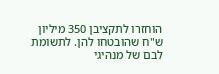הוחזרו לתקציבן 350 מיליון ש"ח שהובטחו להן. לתשומת לבם של מנהיגי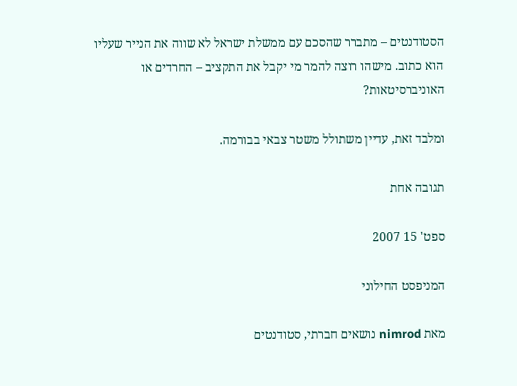הסטודנטים – מתברר שהסכם עם ממשלת ישראל לא שווה את הנייר שעליו הוא כתוב. מישהו רוצה להמר מי יקבל את התקציב – החרדים או האוניברסיטאות?

ומלבד זאת, עדיין משתולל משטר צבאי בבורמה.

תגובה אחת

ספט' 15 2007

המניפסט החילוני

מאת nimrod נושאים חברתי, סטודנטים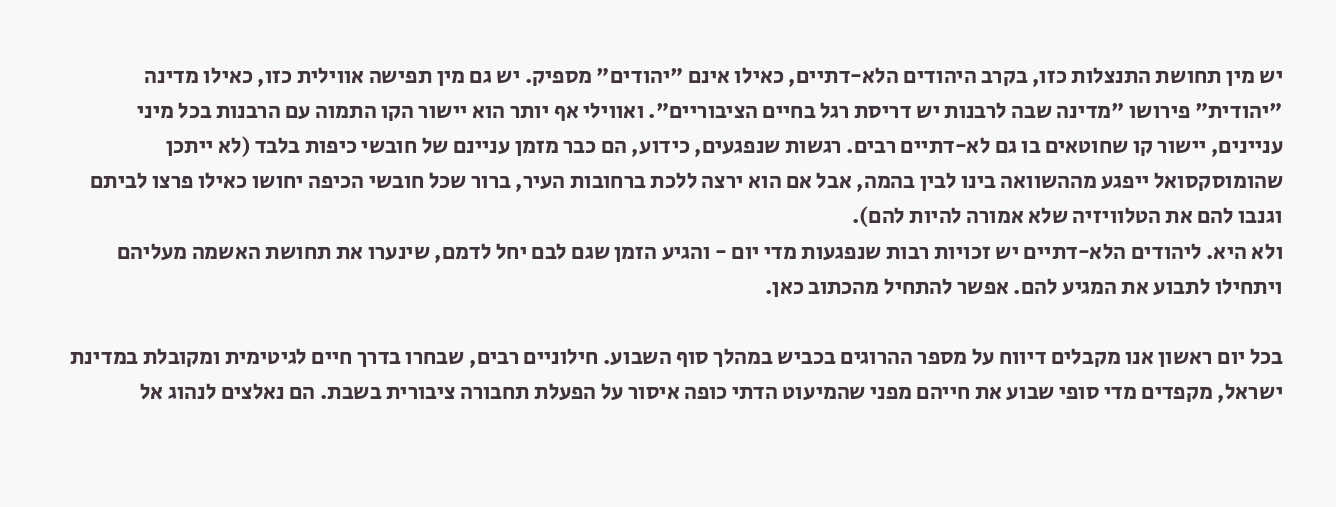יש מין תחושת התנצלות כזו, בקרב היהודים הלא-דתיים, כאילו אינם "יהודים" מספיק. יש גם מין תפישה אווילית כזו, כאילו מדינה "יהודית" פירושו "מדינה שבה לרבנות יש דריסת רגל בחיים הציבוריים". ואווילי אף יותר הוא יישור הקו התמוה עם הרבנות בכל מיני עניינים, יישור קו שחוטאים בו גם לא-דתיים רבים. רגשות שנפגעים, כידוע, הם כבר מזמן עניינם של חובשי כיפות בלבד (לא ייתכן שהומוסקסואל ייפגע מההשוואה בינו לבין בהמה, אבל אם הוא ירצה ללכת ברחובות העיר, ברור שכל חובשי הכיפה יחושו כאילו פרצו לביתם וגנבו להם את הטלוויזיה שלא אמורה להיות להם).
ולא היא. ליהודים הלא-דתיים יש זכויות רבות שנפגעות מדי יום - והגיע הזמן שגם לבם יחל לדמם, שינערו את תחושת האשמה מעליהם ויתחילו לתבוע את המגיע להם. אפשר להתחיל מהכתוב כאן.

בכל יום ראשון אנו מקבלים דיווח על מספר ההרוגים בכביש במהלך סוף השבוע. חילוניים רבים, שבחרו בדרך חיים לגיטימית ומקובלת במדינת ישראל, מקפדים מדי סופי שבוע את חייהם מפני שהמיעוט הדתי כופה איסור על הפעלת תחבורה ציבורית בשבת. הם נאלצים לנהוג אל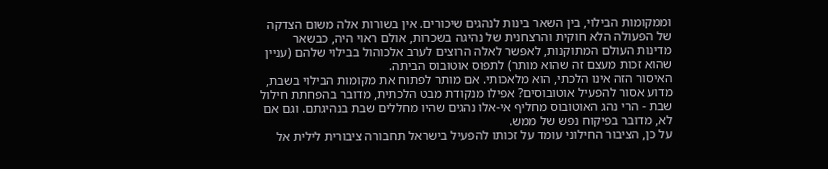וממקומות הבילוי, בין השאר בינות לנהגים שיכורים. אין בשורות אלה משום הצדקה של הפעולה הלא חוקית והרצחנית של נהיגה בשכרות, אולם ראוי היה, כבשאר מדינות העולם המתוקנות, לאפשר לאלה הרוצים לערב אלכוהול בבילוי שלהם (עניין שהוא זכות מעצם זה שהוא מותר) לתפוס אוטובוס הביתה.
האיסור הזה אינו הלכתי, הוא מלאכותי. אם מותר לפתוח את מקומות הבילוי בשבת, מדוע אסור להפעיל אוטובוסים? אפילו מנקודת מבט הלכתית, מדובר בהפחתת חילול שבת - הרי נהג האוטובוס מחליף אי-אלו נהגים שהיו מחללים שבת בנהיגתם. וגם אם לא, מדובר בפיקוח נפש של ממש.
על כן, הציבור החילוני עומד על זכותו להפעיל בישראל תחבורה ציבורית לילית אל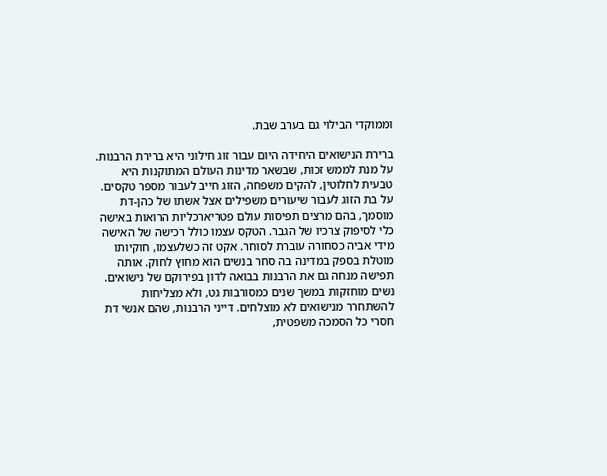וממוקדי הבילוי גם בערב שבת.

ברירת הנישואים היחידה היום עבור זוג חילוני היא ברירת הרבנות. על מנת לממש זכות, שבשאר מדינות העולם המתוקנות היא טבעית לחלוטין, להקים משפחה, הזוג חייב לעבור מספר טקסים. על בת הזוג לעבור שיעורים משפילים אצל אשתו של כהן-דת מוסמך, בהם מרצים תפיסות עולם פטריארכליות הרואות באישה כלי לסיפוק צרכיו של הגבר. הטקס עצמו כולל רכישה של האישה מידי אביה כסחורה עוברת לסוחר. אקט זה כשלעצמו, חוקיותו מוטלת בספק במדינה בה סחר בנשים הוא מחוץ לחוק. אותה תפישה מנחה גם את הרבנות בבואה לדון בפירוקם של נישואים. נשים מוחזקות במשך שנים כמסורבות גט, ולא מצליחות להשתחרר מנישואים לא מוצלחים. דייני הרבנות, שהם אנשי דת חסרי כל הסמכה משפטית,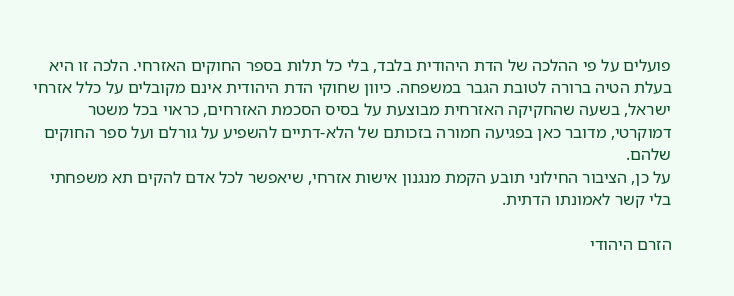פועלים על פי ההלכה של הדת היהודית בלבד, בלי כל תלות בספר החוקים האזרחי. הלכה זו היא בעלת הטיה ברורה לטובת הגבר במשפחה. כיוון שחוקי הדת היהודית אינם מקובלים על כלל אזרחי ישראל, בשעה שהחקיקה האזרחית מבוצעת על בסיס הסכמת האזרחים, כראוי בכל משטר דמוקרטי, מדובר כאן בפגיעה חמורה בזכותם של הלא-דתיים להשפיע על גורלם ועל ספר החוקים שלהם.
על כן, הציבור החילוני תובע הקמת מנגנון אישות אזרחי, שיאפשר לכל אדם להקים תא משפחתי בלי קשר לאמונתו הדתית.

הזרם היהודי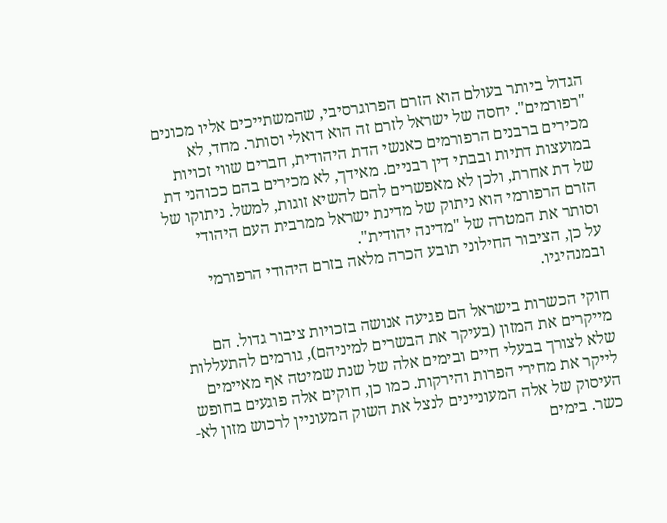הגדול ביותר בעולם הוא הזרם הפרוגרסיבי, שהמשתייכים אליו מכונים "רפורמים". יחסה של ישראל לזרם זה הוא דואלי וסותר. מחד, לא מכירים ברבנים הרפורמים כאנשי הדת היהודית, חברים שווי זכויות במועצות דתיות ובבתי דין רבניים. מאידך, לא מכירים בהם ככוהני דת של דת אחרת, ולכן לא מאפשרים להם להשיא זוגות, למשל. ניתוקו של הזרם הרפורמי הוא ניתוק של מדינת ישראל ממרבית העם היהודי וסותר את המטרה של "מדינה יהודית".
על כן, הציבור החילוני תובע הכרה מלאה בזרם היהודי הרפורמי ובמנהיגיו.

חוקי הכשרות בישראל הם פגיעה אנושה בזכויות ציבור גדול. הם מייקרים את המזון (בעיקר את הבשרים למיניהם), גורמים להתעללות שלא לצורך בבעלי חיים ובימים אלה של שנת שמיטה אף מאיימים לייקר את מחירי הפרות והירקות. כמו כן, חוקים אלה פוגעים בחופש העיסוק של אלה המעוניינים לנצל את השוק המעוניין לרכוש מזון לא-כשר. בימים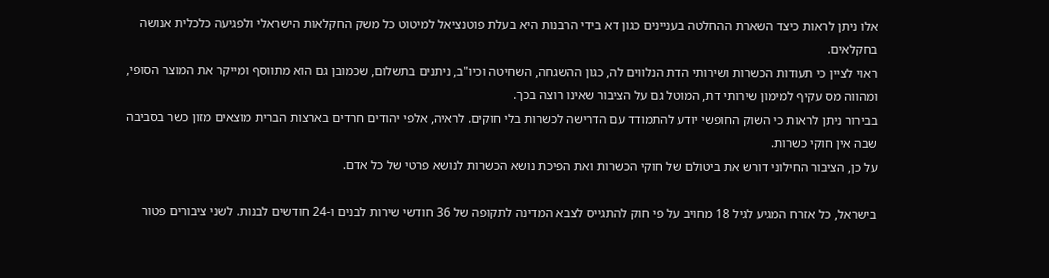אלו ניתן לראות כיצד השארת ההחלטה בעניינים כגון דא בידי הרבנות היא בעלת פוטנציאל למיטוט כל משק החקלאות הישראלי ולפגיעה כלכלית אנושה בחקלאים.
ראוי לציין כי תעודות הכשרות ושירותי הדת הנלווים לה, כגון ההשגחה, השחיטה וכיו"ב, ניתנים בתשלום, שכמובן גם הוא מתווסף ומייקר את המוצר הסופי, ומהווה מס עקיף למימון שירותי דת, המוטל גם על הציבור שאינו רוצה בכך.
בבירור ניתן לראות כי השוק החופשי יודע להתמודד עם הדרישה לכשרות בלי חוקים. לראיה, אלפי יהודים חרדים בארצות הברית מוצאים מזון כשר בסביבה שבה אין חוקי כשרות.
על כן, הציבור החילוני דורש את ביטולם של חוקי הכשרות ואת הפיכת נושא הכשרות לנושא פרטי של כל אדם.

בישראל, כל אזרח המגיע לגיל 18 מחויב על פי חוק להתגייס לצבא המדינה לתקופה של 36 חודשי שירות לבנים ו-24 חודשים לבנות. לשני ציבורים פטור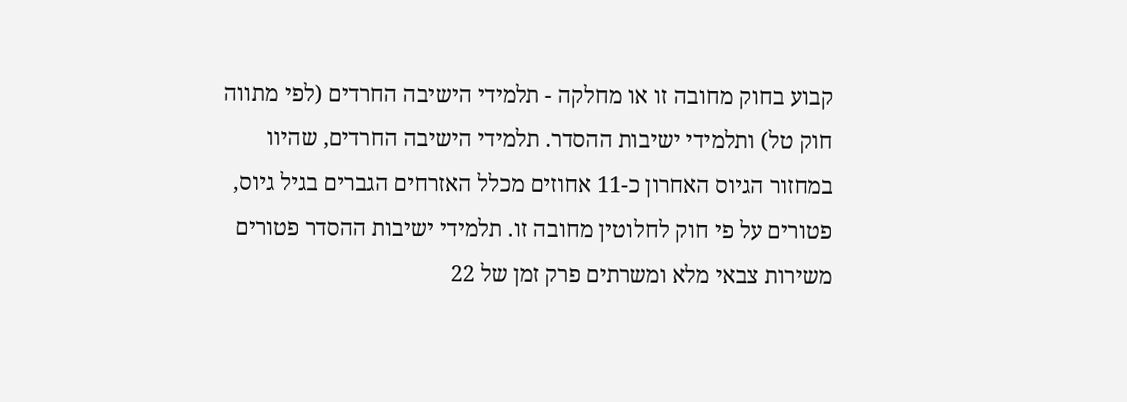קבוע בחוק מחובה זו או מחלקה - תלמידי הישיבה החרדים (לפי מתווה חוק טל) ותלמידי ישיבות ההסדר. תלמידי הישיבה החרדים, שהיוו במחזור הגיוס האחרון כ-11 אחוזים מכלל האזרחים הגברים בגיל גיוס, פטורים על פי חוק לחלוטין מחובה זו. תלמידי ישיבות ההסדר פטורים משירות צבאי מלא ומשרתים פרק זמן של 22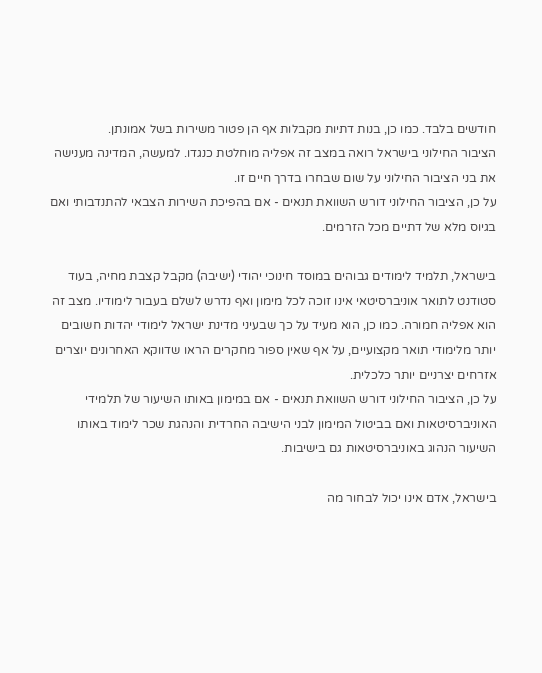חודשים בלבד. כמו כן, בנות דתיות מקבלות אף הן פטור משירות בשל אמונתן.
הציבור החילוני בישראל רואה במצב זה אפליה מוחלטת כנגדו. למעשה, המדינה מענישה את בני הציבור החילוני על שום שבחרו בדרך חיים זו.
על כן, הציבור החילוני דורש השוואת תנאים - אם בהפיכת השירות הצבאי להתנדבותי ואם בגיוס מלא של דתיים מכל הזרמים.

בישראל, תלמיד לימודים גבוהים במוסד חינוכי יהודי (ישיבה) מקבל קצבת מחיה, בעוד סטודנט לתואר אוניברסיטאי אינו זוכה לכל מימון ואף נדרש לשלם בעבור לימודיו. מצב זה הוא אפליה חמורה. כמו כן, הוא מעיד על כך שבעיני מדינת ישראל לימודי יהדות חשובים יותר מלימודי תואר מקצועיים, על אף שאין ספור מחקרים הראו שדווקא האחרונים יוצרים אזרחים יצרניים יותר כלכלית.
על כן, הציבור החילוני דורש השוואת תנאים - אם במימון באותו השיעור של תלמידי האוניברסיטאות ואם בביטול המימון לבני הישיבה החרדית והנהגת שכר לימוד באותו השיעור הנהוג באוניברסיטאות גם בישיבות.

בישראל, אדם אינו יכול לבחור מה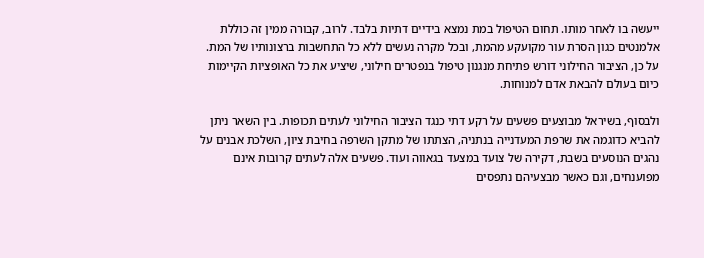ייעשה בו לאחר מותו. תחום הטיפול במת נמצא בידיים דתיות בלבד. לרוב, קבורה ממין זה כוללת אלמנטים כגון הסרת עור מקועקע מהמת, ובכל מקרה נעשים ללא כל התחשבות ברצונותיו של המת.
על כן, הציבור החילוני דורש פתיחת מנגנון טיפול בנפטרים חילוני, שיציע את כל האופציות הקיימות כיום בעולם להבאת אדם למנוחות.

ולבסוף, בשיראל מבוצעים פשעים על רקע דתי כנגד הציבור החילוני לעתים תכופות. בין השאר ניתן להביא כדוגמה את שרפת המעדנייה בנתניה, הצתתו של מתקן השרפה בחיבת ציון, השלכת אבנים על נהגים הנוסעים בשבת, דקירה של צועד במצעד בגאווה ועוד. פשעים אלה לעתים קרובות אינם מפוענחים, וגם כאשר מבצעיהם נתפסים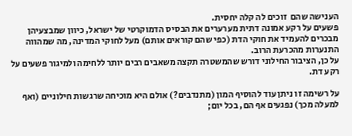הענישה שהם  זוכים לה קלה יחסית.
פשעים על רקע אמונה דתית מערערים את הבסיס הדמוקרטי של ישראל, כיוון שמבצעיהן מבכרים להעמיד את חוקי הדת (כפי שהם קוראים אותם) מעל לחוקי המדינה, מה שמהווה התנערות מהכרעת הרוב.
על כן, הציבור החילוני דורש שהמשטרה תקצה משאבים רבים יותר ללחימה ולמיגור פשעים על רקע דת.

על רשימה זו ניתן עוד להוסיף המון (מתנדבים?) אולם היא מוכיחה שרגשות חילוניים (ואף למעלה מכך) נפגעים אף הם, בכל יום;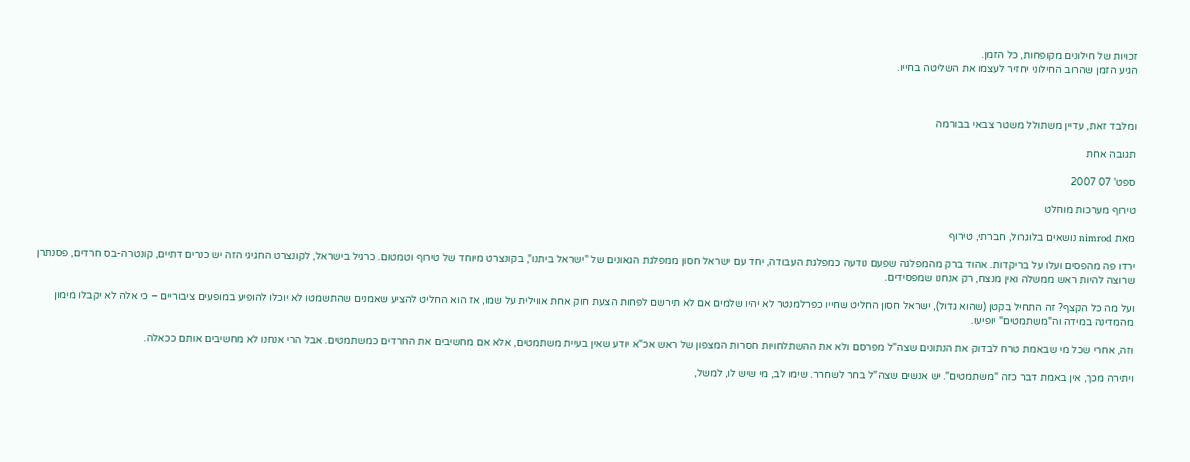זכויות של חילונים מקופחות, כל הזמן.
הגיע הזמן שהרוב החילוני יחזיר לעצמו את השליטה בחייו.



ומלבד זאת, עדיין משתולל משטר צבאי בבורמה

תגובה אחת

ספט' 07 2007

טירוף מערכות מוחלט

מאת nimrod נושאים בלוגרול, חברתי, טירוף

ירדו פה מהפסים ועלו על בריקדות. אהוד ברק מהמפלגה שפעם נודעה כמפלגת העבודה, יחד עם ישראל חסון ממפלגת הגאונים של "ישראל ביתנו", בקונצרט מיוחד של טירוף וטמטום. כרגיל בישראל, לקונצרט החגיגי הזה יש כנרים דתיים, קונטרה-בס חרדים, פסנתרן שרוצה להיות ראש ממשלה ואין מנצח, רק אנחנו שמפסידים.

ועל מה כל הקצף? זה התחיל בקטן (שהוא גדול), ישראל חסון החליט שחייו כפרלמנטר לא יהיו שלמים אם לא תירשם לפחות הצעת חוק אחת אווילית על שמו, אז הוא החליט להציע שאמנים שהתשמטו לא יוכלו להופיע במופעים ציבוריים – כי אלה לא יקבלו מימון מהמדינה במידה וה"משתמטים" יופיעו.

וזה, אחרי שכל מי שבאמת טרח לבדוק את הנתונים שצה"ל מפרסם ולא את ההשתלחויות חסרות המצפון של ראש אכ"א יודע שאין בעיית משתמטים, אלא אם מחשיבים את החרדים כמשתמטים. אבל הרי אנחנו לא מחשיבים אותם ככאלה.

ויתירה מכך, אין באמת דבר כזה "משתמטים". יש אנשים שצה"ל בחר לשחרר. שימו לב, מי שיש לו, למשל,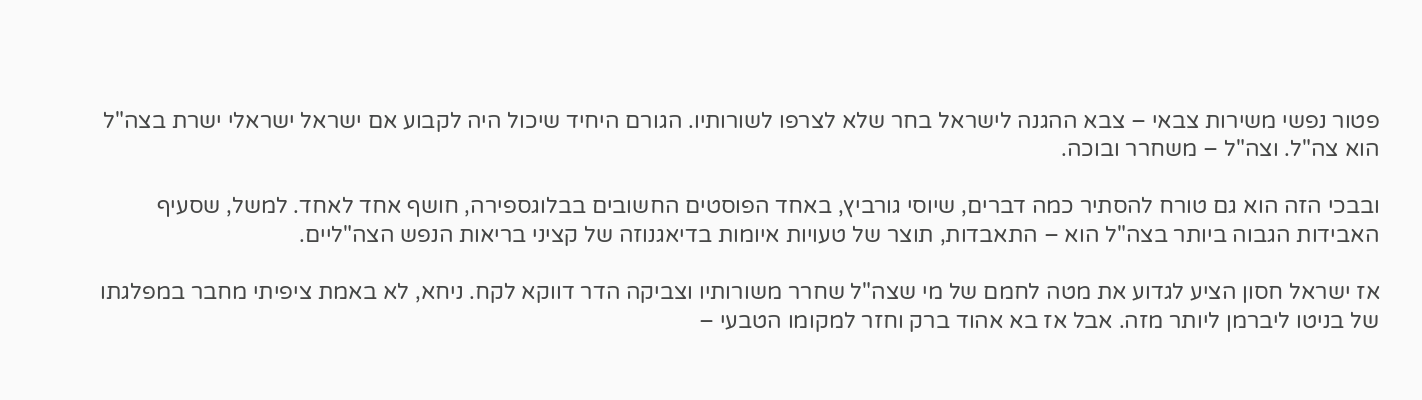פטור נפשי משירות צבאי – צבא ההגנה לישראל בחר שלא לצרפו לשורותיו. הגורם היחיד שיכול היה לקבוע אם ישראל ישראלי ישרת בצה"ל הוא צה"ל. וצה"ל – משחרר ובוכה.

ובבכי הזה הוא גם טורח להסתיר כמה דברים, שיוסי גורביץ, באחד הפוסטים החשובים בבלוגספירה, חושף אחד לאחד. למשל, שסעיף האבידות הגבוה ביותר בצה"ל הוא – התאבדות, תוצר של טעויות איומות בדיאגנוזה של קציני בריאות הנפש הצה"ליים.

אז ישראל חסון הציע לגדוע את מטה לחמם של מי שצה"ל שחרר משורותיו וצביקה הדר דווקא לקח. ניחא, לא באמת ציפיתי מחבר במפלגתו של בניטו ליברמן ליותר מזה. אבל אז בא אהוד ברק וחזר למקומו הטבעי –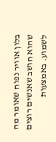בלון אוויר נפוח שאומר מה שהוא חושב שאנשים רוצים לשמוע. באמצעות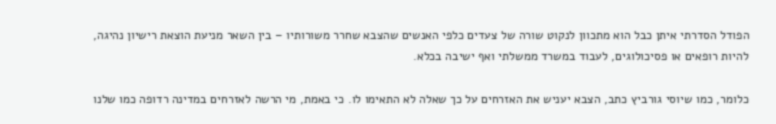הפודל הסדרתי איתן כבל הוא מתכוון לנקוט שורה של צעדים כלפי האנשים שהצבא שחרר משורותיו – בין השאר מניעת הוצאת רישיון נהיגה, להיות רופאים או פסיכולוגים, לעבוד במשרד ממשלתי ואף ישיבה בכלא.

כלומר, כמו שיוסי גורביץ כתב, הצבא יעניש את האזרחים על כך שאלה לא התאימו לו. כי באמת, מי הרשה לאזרחים במדינה רדופה כמו שלנו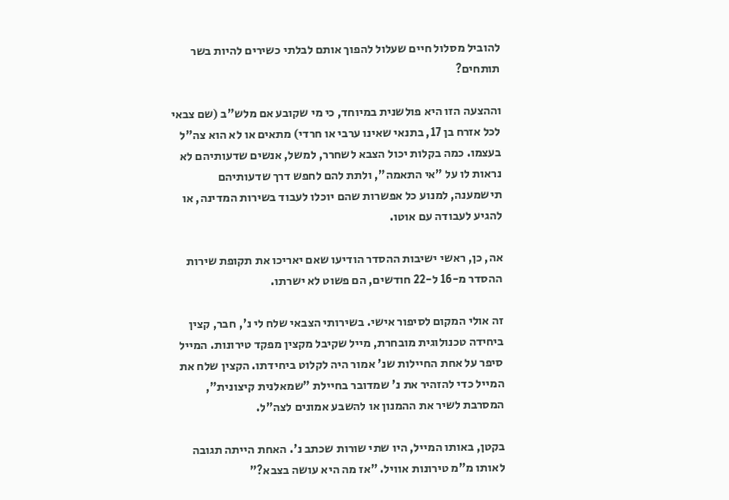להוביל מסלול חיים שעלול להפוך אותם לבלתי כשירים להיות בשר תותחים?

וההצעה הזו היא פולשנית במיוחד, כי מי שקובע אם מלש"ב (שם צבאי לכל אזרח בן 17, בתנאי שאינו ערבי או חרדי) מתאים או לא הוא צה"ל בעצמו. כמה בקלות יכול הצבא לשחרר, למשל, אנשים שדעותיהם לא נראות לו על "אי התאמה", ולתת להם לחפש דרך שדעותיהם תישמענה, למנוע כל אפשרות שהם יוכלו לעבוד בשירות המדינה, או להגיע לעבודה עם אוטו.

אה, כן, ראשי ישיבות ההסדר הודיעו שאם יאריכו את תקופת שירות ההסדר מ-16 ל-22 חודשים, הם פשוט לא ישרתו.

זה אולי המקום לסיפור אישי. בשירותי הצבאי שלח לי נ', חבר, קצין ביחידה טכנולוגית מובחרת, מייל שקיבל מקצין מפקד טירונות. המייל סיפר על אחת החיילות שנ' אמור היה לקלוט ביחידתו. הקצין שלח את המייל כדי להזהיר את נ' שמדובר בחיילת "שמאלנית קיצונית", המסרבת לשיר את ההמנון או להשבע אמונים לצה"ל.

בקטן, באותו המייל, היו שתי שורות שכתב נ'. האחת הייתה תגובה לאותו מ"מ טירונות אוויל. "אז מה היא עושה בצבא?"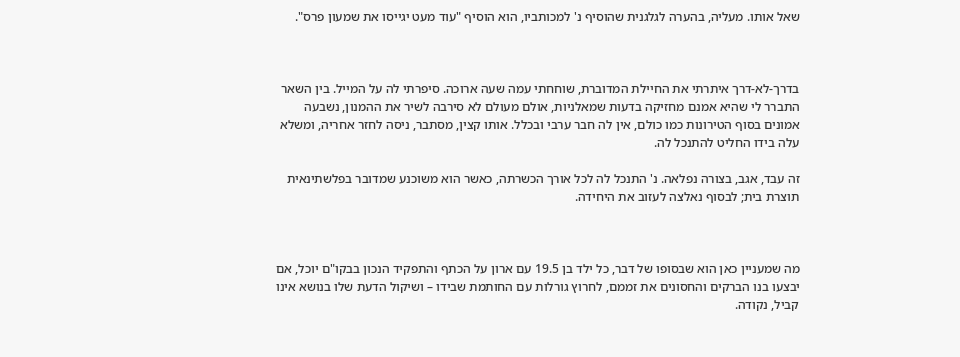שאל אותו. מעליה, בהערה לגלגנית שהוסיף נ' למכותביו, הוא הוסיף "עוד מעט יגייסו את שמעון פרס".



בדרך-לא-דרך איתרתי את החיילת המדוברת, שוחחתי עמה שעה ארוכה. סיפרתי לה על המייל. בין השאר התברר לי שהיא אמנם מחזיקה בדעות שמאלניות, אולם מעולם לא סירבה לשיר את ההמנון, נשבעה אמונים בסוף הטירונות כמו כולם, אין לה חבר ערבי ובכלל. אותו קצין, מסתבר, ניסה לחזר אחריה, ומשלא עלה בידו החליט להתנכל לה.

זה עבד, אגב, בצורה נפלאה. נ' התנכל לה לכל אורך הכשרתה, כאשר הוא משוכנע שמדובר בפלשתינאית תוצרת בית; לבסוף נאלצה לעזוב את היחידה.



מה שמעניין כאן הוא שבסופו של דבר, כל ילד בן 19.5 עם ארון על הכתף והתפקיד הנכון בבקו"ם יוכל, אם יבצעו בנו הברקים והחסונים את זממם, לחרוץ גורלות עם החותמת שבידו – ושיקול הדעת שלו בנושא אינו קביל, נקודה.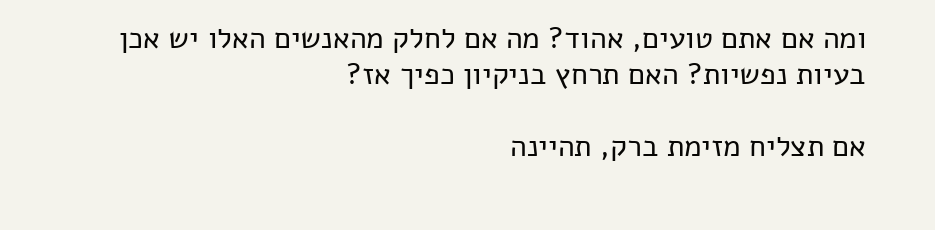ומה אם אתם טועים, אהוד? מה אם לחלק מהאנשים האלו יש אכן בעיות נפשיות? האם תרחץ בניקיון כפיך אז?

אם תצליח מזימת ברק, תהיינה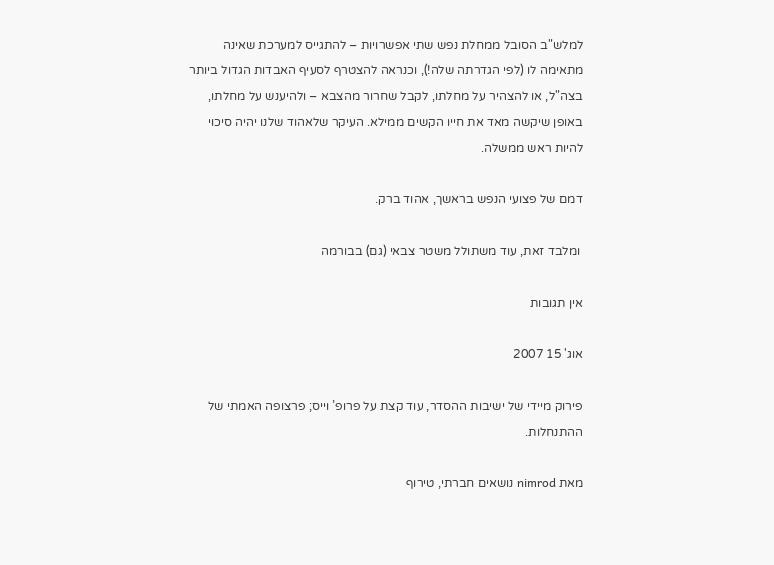למלש"ב הסובל ממחלת נפש שתי אפשרויות – להתגייס למערכת שאינה מתאימה לו (לפי הגדרתה שלה!), וכנראה להצטרף לסעיף האבדות הגדול ביותר בצה"ל, או להצהיר על מחלתו, לקבל שחרור מהצבא – ולהיענש על מחלתו, באופן שיקשה מאד את חייו הקשים ממילא. העיקר שלאהוד שלנו יהיה סיכוי להיות ראש ממשלה.

דמם של פצועי הנפש בראשך, אהוד ברק.

 ומלבד זאת, עוד משתולל משטר צבאי (גם) בבורמה

אין תגובות

אוג' 15 2007

פירוק מיידי של ישיבות ההסדר, עוד קצת על פרופ’ וייס; פרצופה האמתי של ההתנחלות.

מאת nimrod נושאים חברתי, טירוף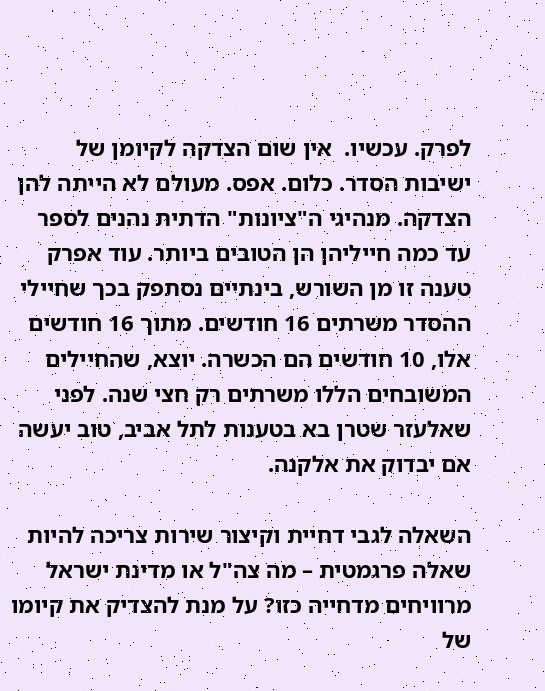לפרק. עכשיו.  אין שום הצדקה לקיומן של ישיבות הסדר. כלום. אפס. מעולם לא הייתה להן הצדקה. מנהיגי ה"ציונות" הדתית נהנים לספר עד כמה חייליהן הן הטובים ביותר. עוד אפרק טענה זו מן השורש, בינתיים נסתפק בכך שחיילי ההסדר משרתים 16 חודשים. מתוך 16 חודשים אלו, 10 חודשים הם הכשרה. יוצא, שהחיילים המשובחים הללו משרתים רק חצי שנה. לפני שאלעזר שטרן בא בטענות לתל אביב, טוב יעשה אם יבדוק את אלקנה.

השאלה לגבי דחיית וקיצור שירות צריכה להיות שאלה פרגמטית – מה צה"ל או מדינת ישראל מרוויחים מדחייה כזו? על מנת להצדיק את קיומו של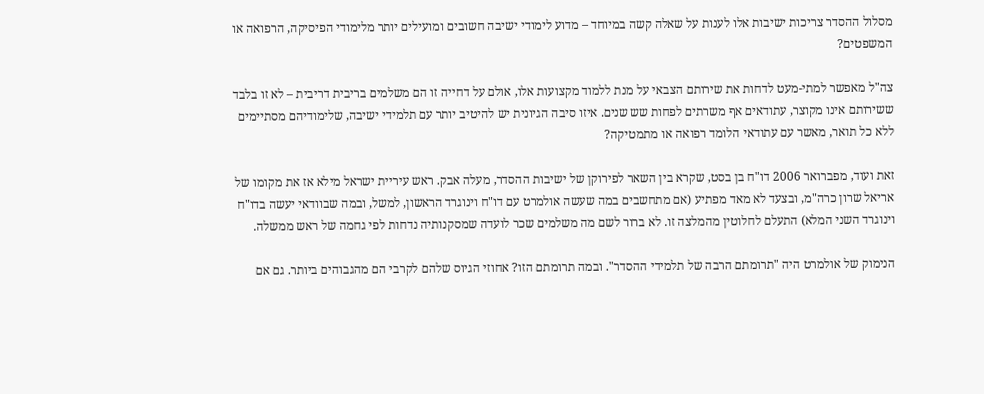מסלול ההסדר צריכות ישיבות אלו לענות על שאלה קשה במיוחד – מדוע לימודי ישיבה חשובים ומועילים יותר מלימודי הפיסיקה, הרפואה או המשפטים?

צה"ל מאפשר למתי-מעט לדחות את שירותם הצבאי על מנת ללמוד מקצועות אלו, אולם על דחייה זו הם משלמים בריבית דריבית – לא זו בלבד ששירותם אינו מקוצר, עתודאים אף משרתים לפחות שש שנים. איזו סיבה הגיונית יש להיטיב יותר עם תלמידי ישיבה, שלימודיהם מסתיימים ללא כל תואר, מאשר עם עתודאי הלומד רפואה או מתמטיקה?

זאת ועוד, מפברואר 2006 דו"ח בן בסט, שקרא בין השאר לפירוקן של ישיבות ההסדר, מעלה אבק. ראש עיריית ישראל מילא אז את מקומו של אריאל שרון כרה"מ, ובצעד לא מאד מפתיע (אם מתחשבים במה שעשה אולמרט עם דו"ח וינוגרד הראשון, למשל, ובמה שבוודאי יעשה בדו"ח וינוגרד השני המלא) התעלם לחלוטין מהמלצה זו. לא ברור לשם מה משלמים שכר לועדה שמסקנותיה נדחות לפי גחמה של ראש ממשלה.

הנימוק של אולמרט היה "תרומתם הרבה של תלמידי ההסדר". ובמה תרומתם הזו? אחוזי הגיוס שלהם לקרבי הם מהגבוהים ביותר. גם אם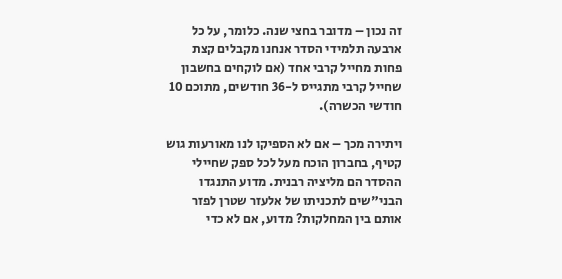זה נכון – מדובר בחצי שנה. כלומר, על כל ארבעה תלמידי הסדר אנחנו מקבלים קצת פחות מחייל קרבי אחד (אם לוקחים בחשבון שחייל קרבי מתגייס ל-36 חודשים, מתוכם 10 חודשי הכשרה).

ויתירה מכך – אם לא הספיקו לנו מאורעות גוש קטיף, בחברון הוכח מעל לכל ספק שחיילי ההסדר הם מליציה רבנית. מדוע התנגדו הבני"שים לתכניתו של אלעזר שטרן לפזר אותם בין המחלקות? מדוע, אם לא כדי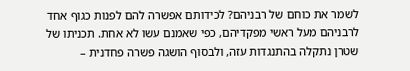לשמר את כוחם של רבניהם? לכידותם אפשרה להם לפנות כגוף אחד לרבניהם מעל ראשי מפקדיהם, כפי שאמנם עשו לא אחת. תכניתו של שטרן נתקלה בהתנגדות עזה, ולבסוף הושגה פשרה פחדנית –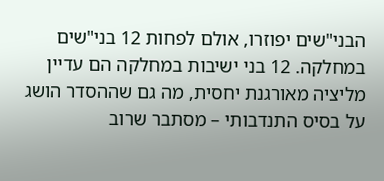הבני"שים יפוזרו, אולם לפחות 12 בני"שים במחלקה. 12 בני ישיבות במחלקה הם עדיין מליציה מאורגנת יחסית, מה גם שההסדר הושג על בסיס התנדבותי – מסתבר שרוב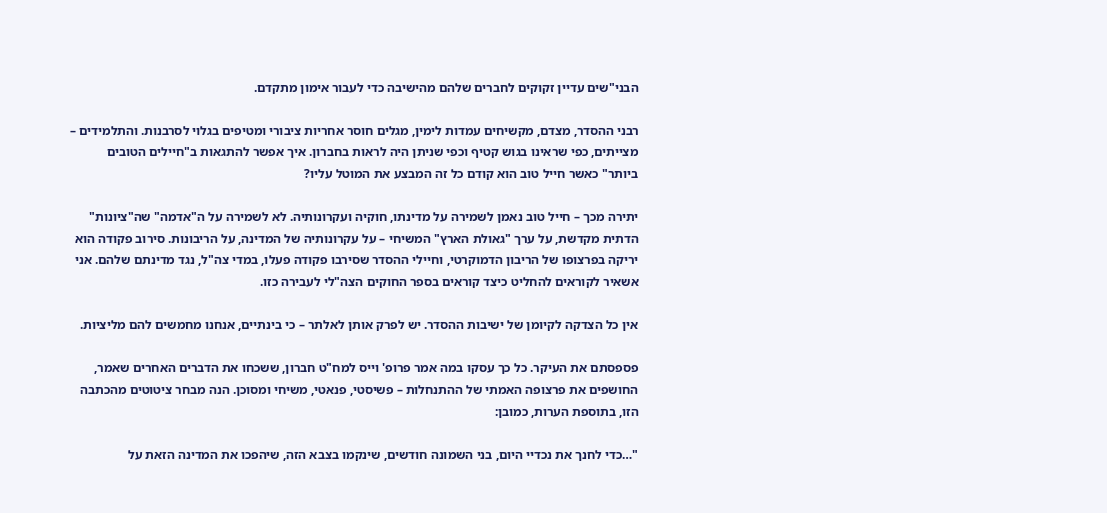הבני"שים עדיין זקוקים לחברים שלהם מהישיבה כדי לעבור אימון מתקדם.

רבני ההסדר, מצדם, מקשיחים עמדות לימין, מגלים חוסר אחריות ציבורי ומטיפים בגלוי לסרבנות. והתלמידים – מצייתים, כפי שראינו בגוש קטיף וכפי שניתן היה לראות בחברון. איך אפשר להתגאות ב"חיילים הטובים ביותר" כאשר חייל טוב הוא קודם כל זה המבצע את המוטל עליו?

יתירה מכך – חייל טוב נאמן לשמירה על מדינתו, חוקיה ועקרונותיה. לא לשמירה על ה"אדמה" שה"ציונות" הדתית מקדשת, על ערך "גאולת הארץ" המשיחי – על עקרונותיה של המדינה, על הריבונות. סירוב פקודה הוא יריקה בפרצופו של הריבון הדמוקרטי, וחיילי ההסדר שסירבו פקודה פעלו, במדי צה"ל, נגד מדינתם שלהם. אני אשאיר לקוראים להחליט כיצד קוראים בספר החוקים הצה"לי לעבירה כזו.

אין כל הצדקה לקיומן של ישיבות ההסדר. יש לפרק אותן לאלתר – כי בינתיים, אנחנו מחמשים להם מליציות.

פספסתם את העיקר. כל כך עסקו במה אמר פרופ' וייס למח"ט חברון, ששכחו את הדברים האחרים שאמר, החושפים את פרצופה האמתי של ההתנחלות – פשיסטי, פנאטי, משיחי ומסוכן. הנה מבחר ציטוטים מהכתבה הזו, בתוספת הערות, כמובן:

"…כדי לחנך את נכדיי היום, בני השמונה חודשים, שינקמו בצבא הזה, שיהפכו את המדינה הזאת על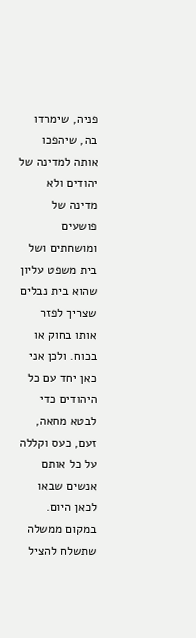פניה, שימרדו בה, שיהפכו אותה למדינה של יהודים ולא מדינה של פושעים ומושחתים ושל בית משפט עליון שהוא בית נבלים שצריך לפזר אותו בחוק או בכוח. ולכן אני כאן יחד עם כל היהודים כדי לבטא מחאה, זעם, כעס וקללה על כל אותם אנשים שבאו לכאן היום. במקום ממשלה שתשלח להציל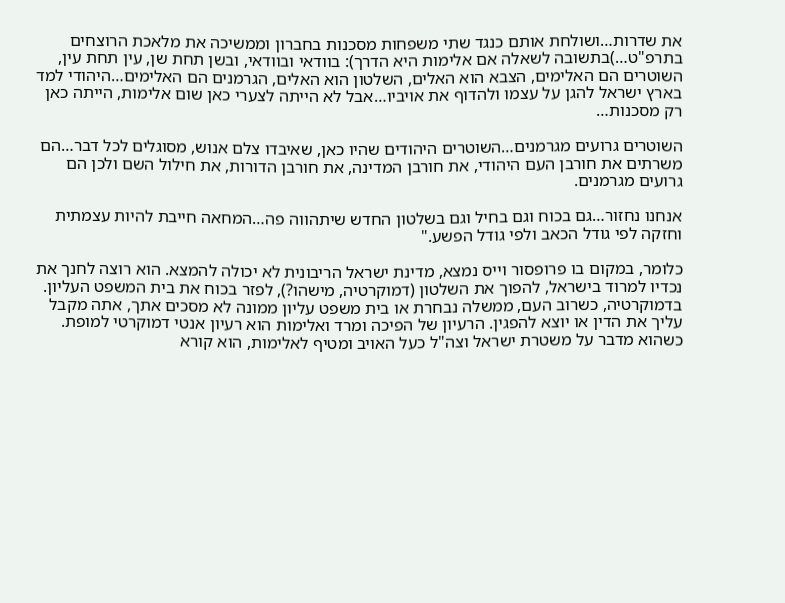את שדרות…ושולחת אותם כנגד שתי משפחות מסכנות בחברון וממשיכה את מלאכת הרוצחים בתרפ"ט…)בתשובה לשאלה אם אלימות היא הדרך): בוודאי ובוודאי, ובשן תחת שן, עין תחת עין, השוטרים הם האלימים, הצבא הוא האלים, השלטון הוא האלים, הגרמנים הם האלימים…היהודי למד בארץ ישראל להגן על עצמו ולהדוף את אויביו…אבל לא הייתה לצערי כאן שום אלימות, הייתה כאן רק מסכנות…

השוטרים גרועים מגרמנים…השוטרים היהודים שהיו כאן, שאיבדו צלם אנוש, מסוגלים לכל דבר…הם משרתים את חורבן העם היהודי, את חורבן המדינה, את חורבן הדורות, את חילול השם ולכן הם גרועים מגרמנים.

אנחנו נחזור…גם בכוח וגם בחיל וגם בשלטון החדש שיתהווה פה…המחאה חייבת להיות עצמתית וחזקה לפי גודל הכאב ולפי גודל הפשע."

כלומר, במקום בו פרופסור וייס נמצא, מדינת ישראל הריבונית לא יכולה להמצא. הוא רוצה לחנך את נכדיו למרוד בישראל, להפוך את השלטון (דמוקרטיה, מישהו?), לפזר בכוח את בית המשפט העליון. בדמוקרטיה, כשרוב העם, ממשלה נבחרת או בית משפט עליון ממונה לא מסכים אתך, אתה מקבל עליך את הדין או יוצא להפגין. הרעיון של הפיכה ומרד ואלימות הוא רעיון אנטי דמוקרטי למופת. כשהוא מדבר על משטרת ישראל וצה"ל כעל האויב ומטיף לאלימות, הוא קורא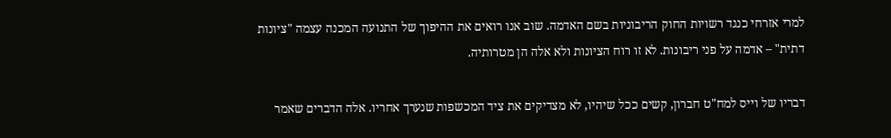למרי אזרחי כנגד רשויות החוק הריבוניות בשם האדמה. שוב אנו רואים את ההיפוך של התנועה המכנה עצמה "ציונות דתית" – אדמה על פני ריבונות. לא זו רוח הציונות ולא אלה הן מטרותיה.

דבריו של וייס למח"ט חברון, קשים ככל שיהיו, לא מצדיקים את ציד המכשפות שנערך אחריו. אלה הדברים שאמר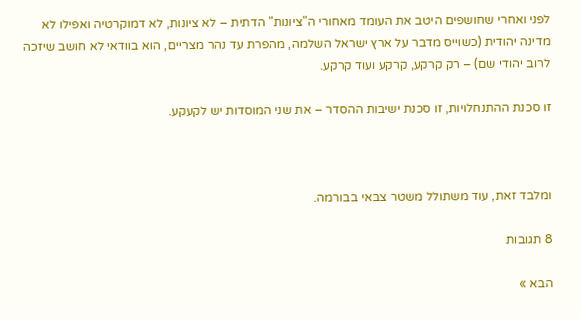לפני ואחרי שחושפים היטב את העומד מאחורי ה"ציונות" הדתית – לא ציונות, לא דמוקרטיה ואפילו לא מדינה יהודית (כשוייס מדבר על ארץ ישראל השלמה, מהפרת עד נהר מצריים, הוא בוודאי לא חושב שיזכה לרוב יהודי שם) – רק קרקע, קרקע ועוד קרקע.

זו סכנת ההתנחלויות, זו סכנת ישיבות ההסדר – את שני המוסדות יש לקעקע.



ומלבד זאת, עוד משתולל משטר צבאי בבורמה.

8 תגובות

הבא »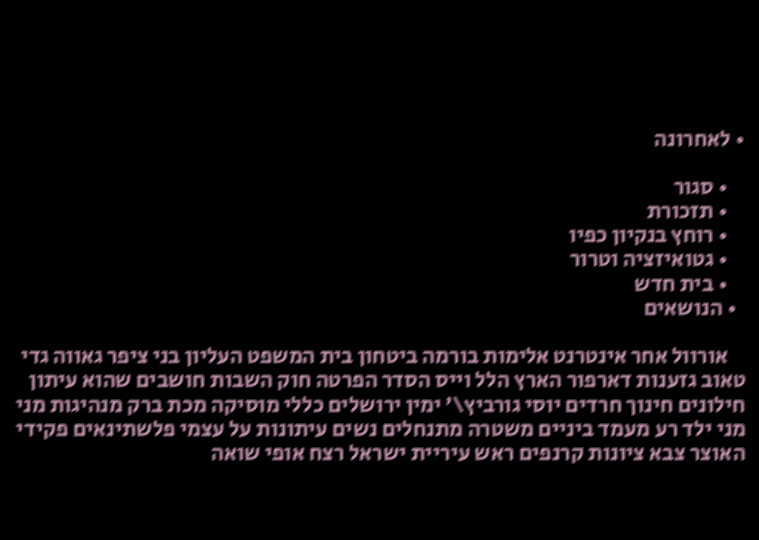• לאחרונה

    • סגור
    • תזכורת
    • רוחץ בנקיון כפיו
    • גטואיזציה וטרור
    • בית חדש
  • הנושאים

    אורוול אחר אינטרנט אלימות בורמה ביטחון בית המשפט העליון בני ציפר גאווה גדי טאוב גזענות דארפור הארץ הלל וייס הסדר הפרטה חוק השבות חושבים שהוא עיתון חילונים חינוך חרדים יוסי גורביץ\' ימין ירושלים כללי מוסיקה מכת ברק מנהיגות מני מני ילד רע מעמד ביניים משטרה מתנחלים נשים עיתונות על עצמי פלשתינאים פקידי האוצר צבא ציונות קרנפים ראש עיריית ישראל רצח אופי שואה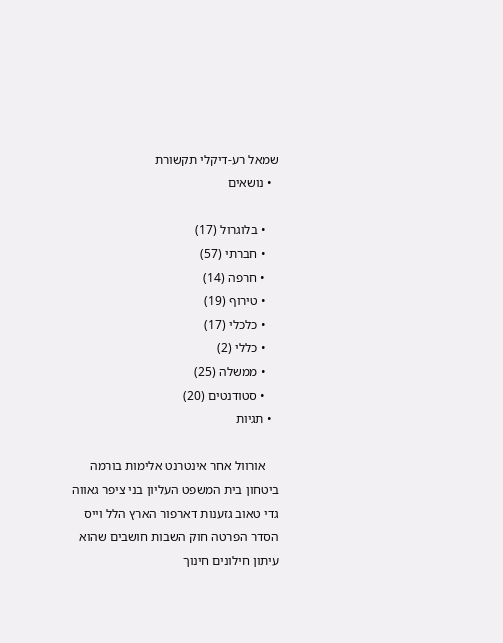שמאל רע-דיקלי תקשורת
  • נושאים

    • בלוגרול (17)
    • חברתי (57)
    • חרפה (14)
    • טירוף (19)
    • כלכלי (17)
    • כללי (2)
    • ממשלה (25)
    • סטודנטים (20)
  • תגיות

    אורוול אחר אינטרנט אלימות בורמה ביטחון בית המשפט העליון בני ציפר גאווה גדי טאוב גזענות דארפור הארץ הלל וייס הסדר הפרטה חוק השבות חושבים שהוא עיתון חילונים חינוך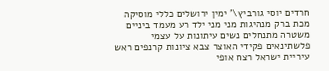חרדים יוסי גורביץ\' ימין ירושלים כללי מוסיקה מכת ברק מנהיגות מני מני ילד רע מעמד ביניים משטרה מתנחלים נשים עיתונות על עצמי פלשתינאים פקידי האוצר צבא ציונות קרנפים ראש עיריית ישראל רצח אופי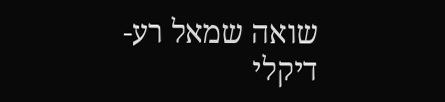שואה שמאל רע-דיקלי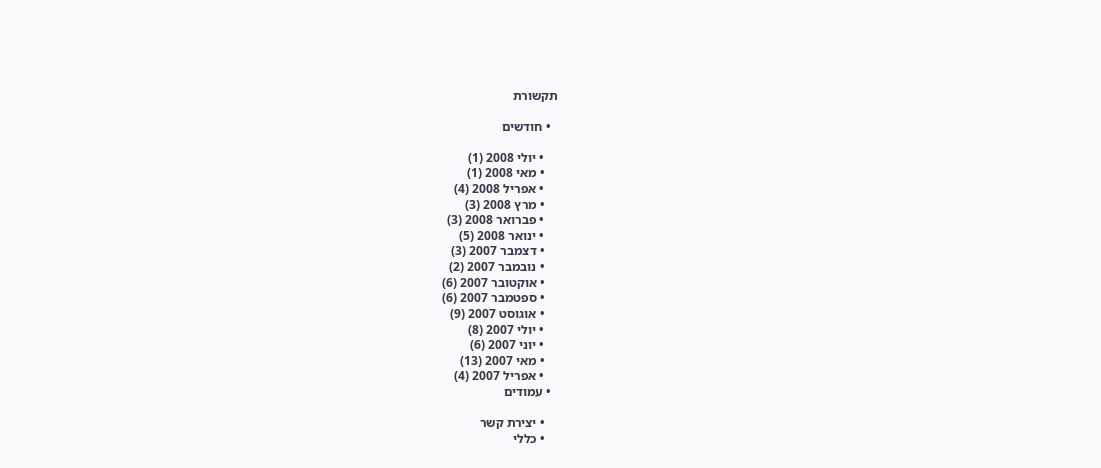תקשורת

  • חודשים

    • יולי 2008 (1)
    • מאי 2008 (1)
    • אפריל 2008 (4)
    • מרץ 2008 (3)
    • פברואר 2008 (3)
    • ינואר 2008 (5)
    • דצמבר 2007 (3)
    • נובמבר 2007 (2)
    • אוקטובר 2007 (6)
    • ספטמבר 2007 (6)
    • אוגוסט 2007 (9)
    • יולי 2007 (8)
    • יוני 2007 (6)
    • מאי 2007 (13)
    • אפריל 2007 (4)
  • עמודים

    • יצירת קשר
    • כללי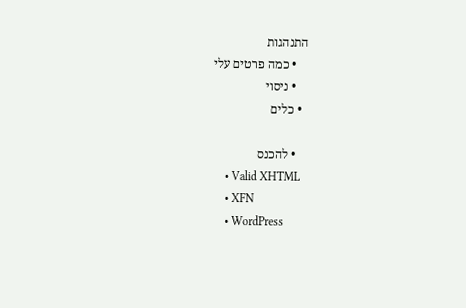התנהגות
    • כמה פרטים עלי
    • ניסוי
  • כלים

    • להכנס
    • Valid XHTML
    • XFN
    • WordPress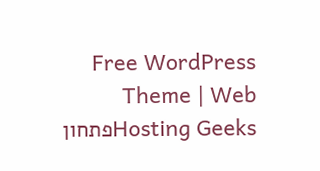Free WordPress Theme | Web Hosting Geeksפתחון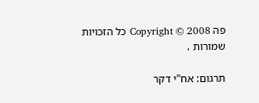פה Copyright © 2008 כל הזכויות שמורות .

תרגום: אח"י דקר